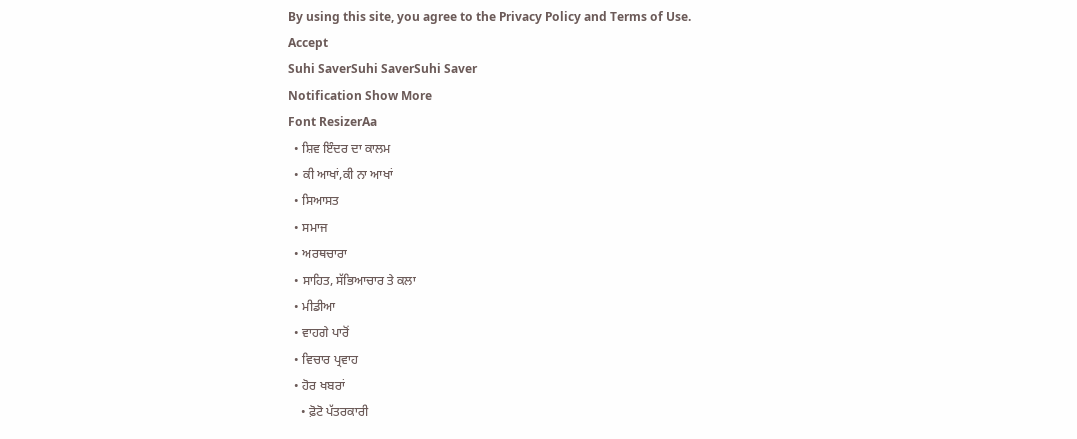By using this site, you agree to the Privacy Policy and Terms of Use.
Accept
Suhi SaverSuhi SaverSuhi Saver
Notification Show More
Font ResizerAa
  • ਸ਼ਿਵ ਇੰਦਰ ਦਾ ਕਾਲਮ
  • ਕੀ ਆਖਾਂ,ਕੀ ਨਾ ਆਖਾਂ
  • ਸਿਆਸਤ
  • ਸਮਾਜ
  • ਅਰਥਚਾਰਾ
  • ਸਾਹਿਤ, ਸੱਭਿਆਚਾਰ ਤੇ ਕਲਾ
  • ਮੀਡੀਆ
  • ਵਾਹਗੇ ਪਾਰੋਂ
  • ਵਿਚਾਰ ਪ੍ਰਵਾਹ
  • ਹੋਰ ਖਬਰਾਂ
    • ਫ਼ੋਟੋ ਪੱਤਰਕਾਰੀ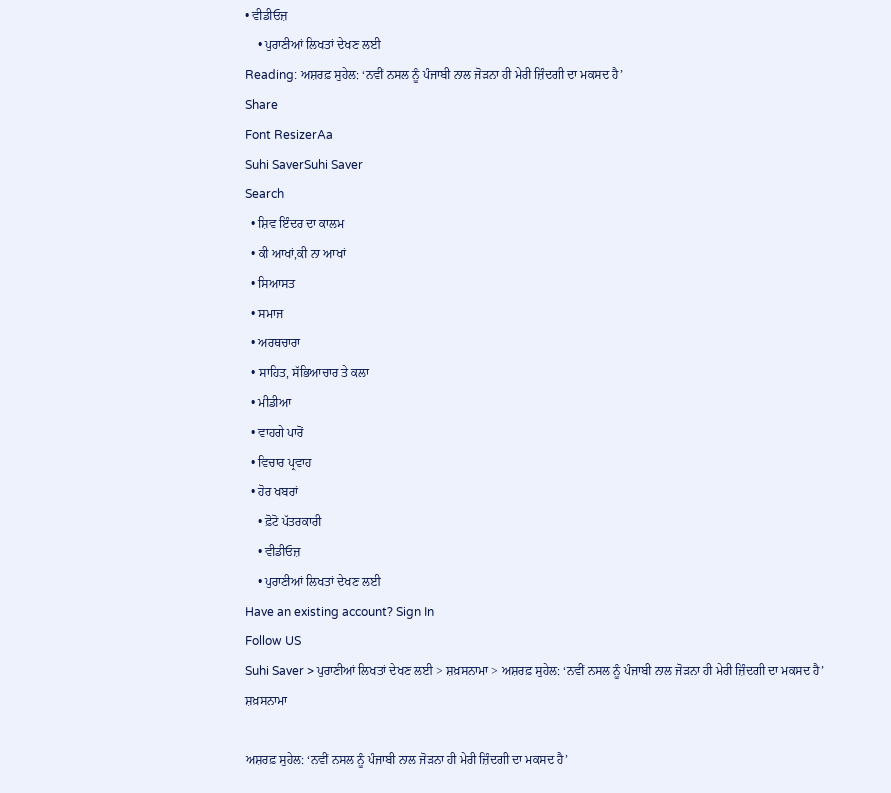• ਵੀਡੀਓਜ਼
    • ਪੁਰਾਣੀਆਂ ਲਿਖਤਾਂ ਦੇਖਣ ਲਈ
Reading: ਅਸ਼ਰਫ਼ ਸੁਹੇਲ: ‘ਨਵੀਂ ਨਸਲ ਨੂੰ ਪੰਜਾਬੀ ਨਾਲ ਜੋੜਨਾ ਹੀ ਮੇਰੀ ਜ਼ਿੰਦਗੀ ਦਾ ਮਕਸਦ ਹੈ’
Share
Font ResizerAa
Suhi SaverSuhi Saver
Search
  • ਸ਼ਿਵ ਇੰਦਰ ਦਾ ਕਾਲਮ
  • ਕੀ ਆਖਾਂ,ਕੀ ਨਾ ਆਖਾਂ
  • ਸਿਆਸਤ
  • ਸਮਾਜ
  • ਅਰਥਚਾਰਾ
  • ਸਾਹਿਤ, ਸੱਭਿਆਚਾਰ ਤੇ ਕਲਾ
  • ਮੀਡੀਆ
  • ਵਾਹਗੇ ਪਾਰੋਂ
  • ਵਿਚਾਰ ਪ੍ਰਵਾਹ
  • ਹੋਰ ਖਬਰਾਂ
    • ਫ਼ੋਟੋ ਪੱਤਰਕਾਰੀ
    • ਵੀਡੀਓਜ਼
    • ਪੁਰਾਣੀਆਂ ਲਿਖਤਾਂ ਦੇਖਣ ਲਈ
Have an existing account? Sign In
Follow US
Suhi Saver > ਪੁਰਾਣੀਆਂ ਲਿਖਤਾਂ ਦੇਖਣ ਲਈ > ਸ਼ਖ਼ਸਨਾਮਾ > ਅਸ਼ਰਫ਼ ਸੁਹੇਲ: ‘ਨਵੀਂ ਨਸਲ ਨੂੰ ਪੰਜਾਬੀ ਨਾਲ ਜੋੜਨਾ ਹੀ ਮੇਰੀ ਜ਼ਿੰਦਗੀ ਦਾ ਮਕਸਦ ਹੈ’
ਸ਼ਖ਼ਸਨਾਮਾ

ਅਸ਼ਰਫ਼ ਸੁਹੇਲ: ‘ਨਵੀਂ ਨਸਲ ਨੂੰ ਪੰਜਾਬੀ ਨਾਲ ਜੋੜਨਾ ਹੀ ਮੇਰੀ ਜ਼ਿੰਦਗੀ ਦਾ ਮਕਸਦ ਹੈ’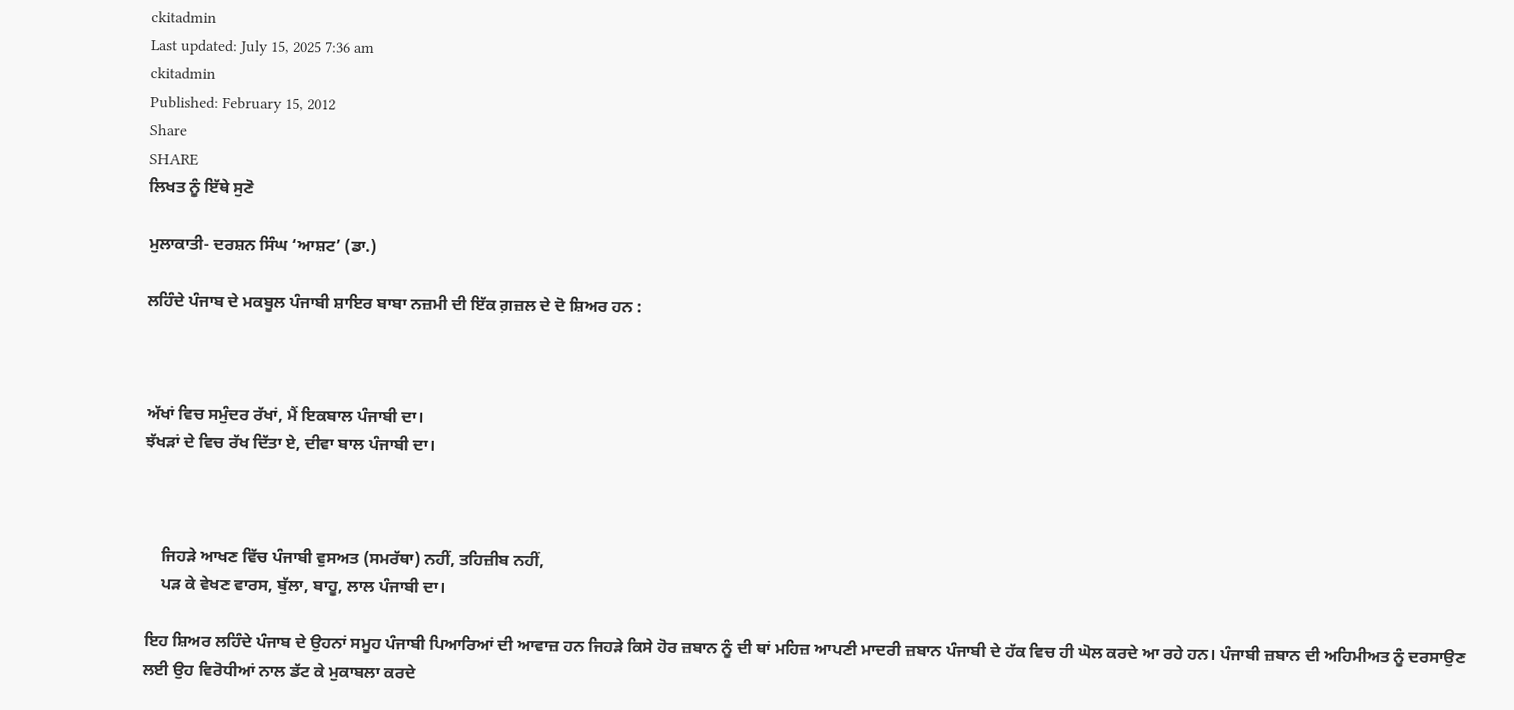ckitadmin
Last updated: July 15, 2025 7:36 am
ckitadmin
Published: February 15, 2012
Share
SHARE
ਲਿਖਤ ਨੂੰ ਇੱਥੇ ਸੁਣੋ

ਮੁਲਾਕਾਤੀ- ਦਰਸ਼ਨ ਸਿੰਘ ‘ਆਸ਼ਟ’ (ਡਾ.)

ਲਹਿੰਦੇ ਪੰਜਾਬ ਦੇ ਮਕਬੂਲ ਪੰਜਾਬੀ ਸ਼ਾਇਰ ਬਾਬਾ ਨਜ਼ਮੀ ਦੀ ਇੱਕ ਗ਼ਜ਼ਲ ਦੇ ਦੋ ਸ਼ਿਅਰ ਹਨ :



ਅੱਖਾਂ ਵਿਚ ਸਮੁੰਦਰ ਰੱਖਾਂ, ਮੈਂ ਇਕਬਾਲ ਪੰਜਾਬੀ ਦਾ।
ਝੱਖੜਾਂ ਦੇ ਵਿਚ ਰੱਖ ਦਿੱਤਾ ਏ, ਦੀਵਾ ਬਾਲ ਪੰਜਾਬੀ ਦਾ।



    ਜਿਹੜੇ ਆਖਣ ਵਿੱਚ ਪੰਜਾਬੀ ਵੁਸਅਤ (ਸਮਰੱਥਾ) ਨਹੀਂ, ਤਹਿਜ਼ੀਬ ਨਹੀਂ,
    ਪੜ ਕੇ ਵੇਖਣ ਵਾਰਸ, ਬੁੱਲਾ, ਬਾਹੂ, ਲਾਲ ਪੰਜਾਬੀ ਦਾ।

ਇਹ ਸ਼ਿਅਰ ਲਹਿੰਦੇ ਪੰਜਾਬ ਦੇ ਉਹਨਾਂ ਸਮੂਹ ਪੰਜਾਬੀ ਪਿਆਰਿਆਂ ਦੀ ਆਵਾਜ਼ ਹਨ ਜਿਹੜੇ ਕਿਸੇ ਹੋਰ ਜ਼ਬਾਨ ਨੂੰ ਦੀ ਥਾਂ ਮਹਿਜ਼ ਆਪਣੀ ਮਾਦਰੀ ਜ਼ਬਾਨ ਪੰਜਾਬੀ ਦੇ ਹੱਕ ਵਿਚ ਹੀ ਘੋਲ ਕਰਦੇ ਆ ਰਹੇ ਹਨ। ਪੰਜਾਬੀ ਜ਼ਬਾਨ ਦੀ ਅਹਿਮੀਅਤ ਨੂੰ ਦਰਸਾਉਣ ਲਈ ਉਹ ਵਿਰੋਧੀਆਂ ਨਾਲ ਡੱਟ ਕੇ ਮੁਕਾਬਲਾ ਕਰਦੇ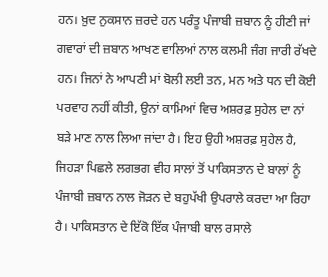ਹਨ। ਖ਼ੁਦ ਨੁਕਸਾਨ ਜ਼ਰਦੇ ਹਨ ਪਰੰਤੂ ਪੰਜਾਬੀ ਜ਼ਬਾਨ ਨੂੰ ਹੀਣੀ ਜਾਂ ਗਵਾਰਾਂ ਦੀ ਜ਼ਬਾਨ ਆਖਣ ਵਾਲਿਆਂ ਨਾਲ ਕਲਮੀ ਜੰਗ ਜਾਰੀ ਰੱਖਦੇ ਹਨ। ਜਿਨਾਂ ਨੇ ਆਪਣੀ ਮਾਂ ਬੋਲੀ ਲਈ ਤਨ, ਮਨ ਅਤੇ ਧਨ ਦੀ ਕੋਈ ਪਰਵਾਹ ਨਹੀਂ ਕੀਤੀ, ਉਨਾਂ ਕਾਮਿਆਂ ਵਿਚ ਅਸ਼ਰਫ਼ ਸੁਹੇਲ ਦਾ ਨਾਂ ਬੜੇ ਮਾਣ ਨਾਲ ਲਿਆ ਜਾਂਦਾ ਹੈ। ਇਹ ਉਹੀ ਅਸ਼ਰਫ਼ ਸੁਹੇਲ ਹੈ, ਜਿਹੜਾ ਪਿਛਲੇ ਲਗਭਗ ਵੀਹ ਸਾਲਾਂ ਤੋਂ ਪਾਕਿਸਤਾਨ ਦੇ ਬਾਲਾਂ ਨੂੰ ਪੰਜਾਬੀ ਜ਼ਬਾਨ ਨਾਲ ਜੋੜਨ ਦੇ ਬਹੁਪੱਖੀ ਉਪਰਾਲੇ ਕਰਦਾ ਆ ਰਿਹਾ ਹੈ। ਪਾਕਿਸਤਾਨ ਦੇ ਇੱਕੋ ਇੱਕ ਪੰਜਾਬੀ ਬਾਲ ਰਸਾਲੇ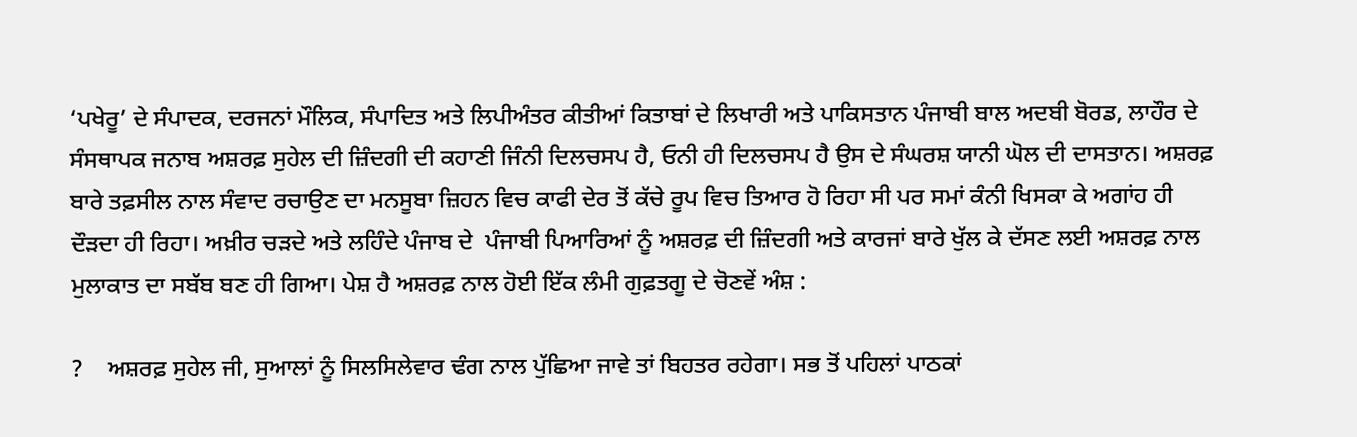‘ਪਖੇਰੂ’ ਦੇ ਸੰਪਾਦਕ, ਦਰਜਨਾਂ ਮੌਲਿਕ, ਸੰਪਾਦਿਤ ਅਤੇ ਲਿਪੀਅੰਤਰ ਕੀਤੀਆਂ ਕਿਤਾਬਾਂ ਦੇ ਲਿਖਾਰੀ ਅਤੇ ਪਾਕਿਸਤਾਨ ਪੰਜਾਬੀ ਬਾਲ ਅਦਬੀ ਬੋਰਡ, ਲਾਹੌਰ ਦੇ ਸੰਸਥਾਪਕ ਜਨਾਬ ਅਸ਼ਰਫ਼ ਸੁਹੇਲ ਦੀ ਜ਼ਿੰਦਗੀ ਦੀ ਕਹਾਣੀ ਜਿੰਨੀ ਦਿਲਚਸਪ ਹੈ, ਓਨੀ ਹੀ ਦਿਲਚਸਪ ਹੈ ਉਸ ਦੇ ਸੰਘਰਸ਼ ਯਾਨੀ ਘੋਲ ਦੀ ਦਾਸਤਾਨ। ਅਸ਼ਰਫ਼ ਬਾਰੇ ਤਫ਼ਸੀਲ ਨਾਲ ਸੰਵਾਦ ਰਚਾਉਣ ਦਾ ਮਨਸੂਬਾ ਜ਼ਿਹਨ ਵਿਚ ਕਾਫੀ ਦੇਰ ਤੋਂ ਕੱਚੇ ਰੂਪ ਵਿਚ ਤਿਆਰ ਹੋ ਰਿਹਾ ਸੀ ਪਰ ਸਮਾਂ ਕੰਨੀ ਖਿਸਕਾ ਕੇ ਅਗਾਂਹ ਹੀ ਦੌੜਦਾ ਹੀ ਰਿਹਾ। ਅਖ਼ੀਰ ਚੜਦੇ ਅਤੇ ਲਹਿੰਦੇ ਪੰਜਾਬ ਦੇ  ਪੰਜਾਬੀ ਪਿਆਰਿਆਂ ਨੂੰ ਅਸ਼ਰਫ਼ ਦੀ ਜ਼ਿੰਦਗੀ ਅਤੇ ਕਾਰਜਾਂ ਬਾਰੇ ਖੁੱਲ ਕੇ ਦੱਸਣ ਲਈ ਅਸ਼ਰਫ਼ ਨਾਲ ਮੁਲਾਕਾਤ ਦਾ ਸਬੱਬ ਬਣ ਹੀ ਗਿਆ। ਪੇਸ਼ ਹੈ ਅਸ਼ਰਫ਼ ਨਾਲ ਹੋਈ ਇੱਕ ਲੰਮੀ ਗੁਫ਼ਤਗੂ ਦੇ ਚੋਣਵੇਂ ਅੰਸ਼ :

?    ਅਸ਼ਰਫ਼ ਸੁਹੇਲ ਜੀ, ਸੁਆਲਾਂ ਨੂੰ ਸਿਲਸਿਲੇਵਾਰ ਢੰਗ ਨਾਲ ਪੁੱਛਿਆ ਜਾਵੇ ਤਾਂ ਬਿਹਤਰ ਰਹੇਗਾ। ਸਭ ਤੋਂ ਪਹਿਲਾਂ ਪਾਠਕਾਂ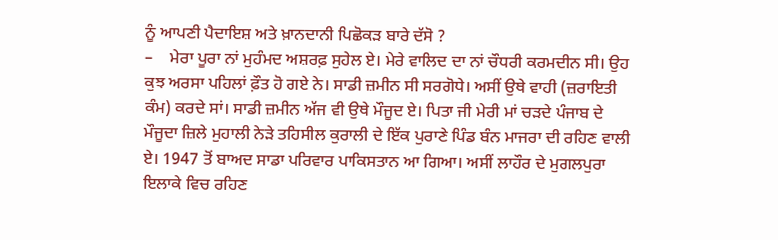ਨੂੰ ਆਪਣੀ ਪੈਦਾਇਸ਼ ਅਤੇ ਖ਼ਾਨਦਾਨੀ ਪਿਛੋਕੜ ਬਾਰੇ ਦੱਸੋ ?
–    ਮੇਰਾ ਪੂਰਾ ਨਾਂ ਮੁਹੰਮਦ ਅਸ਼ਰਫ਼ ਸੁਹੇਲ ਏ। ਮੇਰੇ ਵਾਲਿਦ ਦਾ ਨਾਂ ਚੌਧਰੀ ਕਰਮਦੀਨ ਸੀ। ਉਹ ਕੁਝ ਅਰਸਾ ਪਹਿਲਾਂ ਫ਼ੌਤ ਹੋ ਗਏ ਨੇ। ਸਾਡੀ ਜ਼ਮੀਨ ਸੀ ਸਰਗੋਧੇ। ਅਸੀਂ ਉਥੇ ਵਾਹੀ (ਜ਼ਰਾਇਤੀ ਕੰਮ) ਕਰਦੇ ਸਾਂ। ਸਾਡੀ ਜ਼ਮੀਨ ਅੱਜ ਵੀ ਉਥੇ ਮੌਜੂਦ ਏ। ਪਿਤਾ ਜੀ ਮੇਰੀ ਮਾਂ ਚੜਦੇ ਪੰਜਾਬ ਦੇ ਮੌਜੂਦਾ ਜ਼ਿਲੇ ਮੁਹਾਲੀ ਨੇੜੇ ਤਹਿਸੀਲ ਕੁਰਾਲੀ ਦੇ ਇੱਕ ਪੁਰਾਣੇ ਪਿੰਡ ਬੰਨ ਮਾਜਰਾ ਦੀ ਰਹਿਣ ਵਾਲੀ ਏ। 1947 ਤੋਂ ਬਾਅਦ ਸਾਡਾ ਪਰਿਵਾਰ ਪਾਕਿਸਤਾਨ ਆ ਗਿਆ। ਅਸੀਂ ਲਾਹੌਰ ਦੇ ਮੁਗਲਪੁਰਾ ਇਲਾਕੇ ਵਿਚ ਰਹਿਣ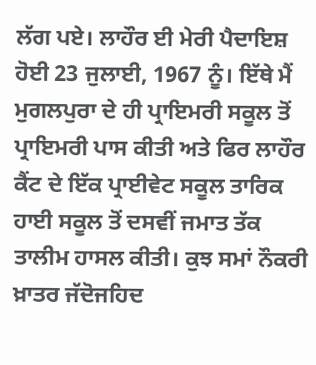ਲੱਗ ਪਏ। ਲਾਹੌਰ ਈ ਮੇਰੀ ਪੈਦਾਇਸ਼ ਹੋਈ 23 ਜੁਲਾਈ, 1967 ਨੂੰ। ਇੱਥੇ ਮੈਂ ਮੁਗਲਪੁਰਾ ਦੇ ਹੀ ਪ੍ਰਾਇਮਰੀ ਸਕੂਲ ਤੋਂ ਪ੍ਰਾਇਮਰੀ ਪਾਸ ਕੀਤੀ ਅਤੇ ਫਿਰ ਲਾਹੌਰ ਕੈਂਟ ਦੇ ਇੱਕ ਪ੍ਰਾਈਵੇਟ ਸਕੂਲ ਤਾਰਿਕ ਹਾਈ ਸਕੂਲ ਤੋਂ ਦਸਵੀਂ ਜਮਾਤ ਤੱਕ ਤਾਲੀਮ ਹਾਸਲ ਕੀਤੀ। ਕੁਝ ਸਮਾਂ ਨੌਕਰੀ ਖ਼ਾਤਰ ਜੱਦੋਜਹਿਦ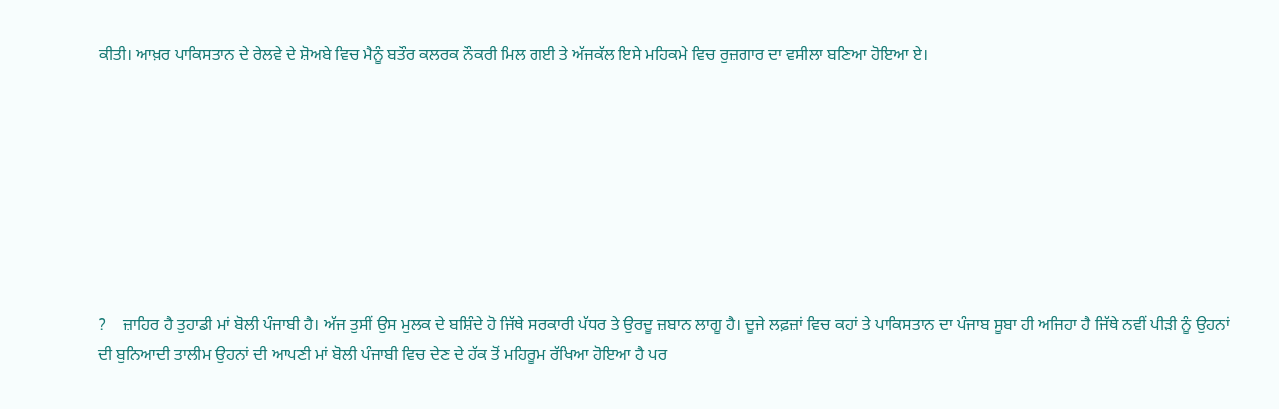ਕੀਤੀ। ਆਖ਼ਰ ਪਾਕਿਸਤਾਨ ਦੇ ਰੇਲਵੇ ਦੇ ਸ਼ੋਅਬੇ ਵਿਚ ਮੈਨੂੰ ਬਤੌਰ ਕਲਰਕ ਨੌਕਰੀ ਮਿਲ ਗਈ ਤੇ ਅੱਜਕੱਲ ਇਸੇ ਮਹਿਕਮੇ ਵਿਚ ਰੁਜ਼ਗਾਰ ਦਾ ਵਸੀਲਾ ਬਣਿਆ ਹੋਇਆ ਏ।








?    ਜ਼ਾਹਿਰ ਹੈ ਤੁਹਾਡੀ ਮਾਂ ਬੋਲੀ ਪੰਜਾਬੀ ਹੈ। ਅੱਜ ਤੁਸੀਂ ਉਸ ਮੁਲਕ ਦੇ ਬਸ਼ਿੰਦੇ ਹੋ ਜਿੱਥੇ ਸਰਕਾਰੀ ਪੱਧਰ ਤੇ ਉਰਦੂ ਜ਼ਬਾਨ ਲਾਗੂ ਹੈ। ਦੂਜੇ ਲਫ਼ਜ਼ਾਂ ਵਿਚ ਕਹਾਂ ਤੇ ਪਾਕਿਸਤਾਨ ਦਾ ਪੰਜਾਬ ਸੂਬਾ ਹੀ ਅਜਿਹਾ ਹੈ ਜਿੱਥੇ ਨਵੀਂ ਪੀੜੀ ਨੂੰ ਉਹਨਾਂ ਦੀ ਬੁਨਿਆਦੀ ਤਾਲੀਮ ਉਹਨਾਂ ਦੀ ਆਪਣੀ ਮਾਂ ਬੋਲੀ ਪੰਜਾਬੀ ਵਿਚ ਦੇਣ ਦੇ ਹੱਕ ਤੋਂ ਮਹਿਰੂਮ ਰੱਖਿਆ ਹੋਇਆ ਹੈ ਪਰ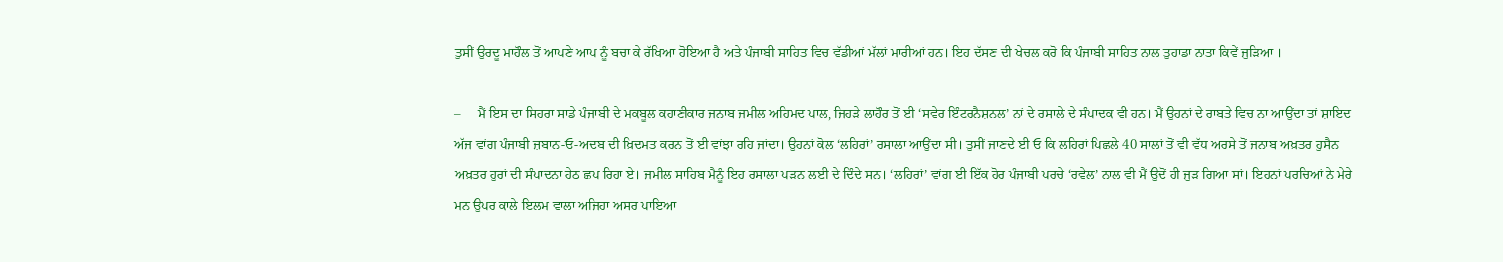ਤੁਸੀਂ ਉਰਦੂ ਮਾਹੌਲ ਤੋਂ ਆਪਣੇ ਆਪ ਨੂੰ ਬਚਾ ਕੇ ਰੱਖਿਆ ਹੋਇਆ ਹੈ ਅਤੇ ਪੰਜਾਬੀ ਸਾਹਿਤ ਵਿਚ ਵੱਡੀਆਂ ਮੱਲਾਂ ਮਾਰੀਆਂ ਹਨ। ਇਹ ਦੱਸਣ ਦੀ ਖੇਚਲ ਕਰੋ ਕਿ ਪੰਜਾਬੀ ਸਾਹਿਤ ਨਾਲ ਤੁਹਾਡਾ ਨਾਤਾ ਕਿਵੇਂ ਜੁੜਿਆ ।

–     ਮੈਂ ਇਸ ਦਾ ਸਿਹਰਾ ਸਾਡੇ ਪੰਜਾਬੀ ਦੇ ਮਕਬੂਲ ਕਹਾਣੀਕਾਰ ਜਨਾਬ ਜਮੀਲ ਅਹਿਮਦ ਪਾਲ, ਜਿਹੜੇ ਲਾਹੌਰ ਤੋਂ ਈ ‘ਸਵੇਰ ਇੰਟਰਨੈਸ਼ਨਲ’ ਨਾਂ ਦੇ ਰਸਾਲੇ ਦੇ ਸੰਪਾਦਕ ਵੀ ਹਨ। ਮੈਂ ਉਹਨਾਂ ਦੇ ਰਾਬਤੇ ਵਿਚ ਨਾ ਆਉਂਦਾ ਤਾਂ ਸ਼ਾਇਦ ਅੱਜ ਵਾਂਗ ਪੰਜਾਬੀ ਜ਼ਬਾਨ-ਓ-ਅਦਬ ਦੀ ਖ਼ਿਦਮਤ ਕਰਨ ਤੋਂ ਈ ਵਾਂਝਾ ਰਹਿ ਜਾਂਦਾ। ਉਹਨਾਂ ਕੋਲ ‘ਲਹਿਰਾਂ’ ਰਸਾਲਾ ਆਉਂਦਾ ਸੀ। ਤੁਸੀਂ ਜਾਣਦੇ ਈ ਓ ਕਿ ਲਹਿਰਾਂ ਪਿਛਲੇ 40 ਸਾਲਾਂ ਤੋਂ ਵੀ ਵੱਧ ਅਰਸੇ ਤੋਂ ਜਨਾਬ ਅਖ਼ਤਰ ਹੁਸੈਨ ਅਖ਼ਤਰ ਹੁਰਾਂ ਦੀ ਸੰਪਾਦਨਾ ਹੇਠ ਛਪ ਰਿਹਾ ਏ। ਜਮੀਲ ਸਾਹਿਬ ਮੈਨੂੰ ਇਹ ਰਸਾਲਾ ਪੜਨ ਲਈ ਦੇ ਦਿੰਦੇ ਸਨ। ‘ਲਹਿਰਾਂ’ ਵਾਂਗ ਈ ਇੱਕ ਹੋਰ ਪੰਜਾਬੀ ਪਰਚੇ ‘ਰਵੇਲ’ ਨਾਲ ਵੀ ਮੈਂ ਉਦੋਂ ਹੀ ਜੁੜ ਗਿਆ ਸਾਂ। ਇਹਨਾਂ ਪਰਚਿਆਂ ਨੇ ਮੇਰੇ ਮਨ ਉਪਰ ਕਾਲੇ ਇਲਮ ਵਾਲਾ ਅਜਿਹਾ ਅਸਰ ਪਾਇਆ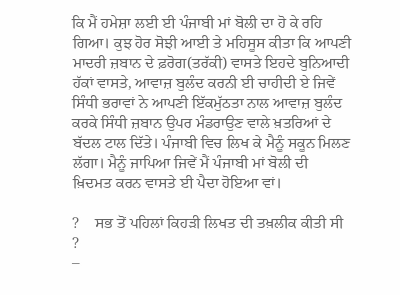ਕਿ ਮੈਂ ਹਮੇਸ਼ਾ ਲਈ ਈ ਪੰਜਾਬੀ ਮਾਂ ਬੋਲੀ ਦਾ ਹੋ ਕੇ ਰਹਿ ਗਿਆ। ਕੁਝ ਹੋਰ ਸੋਝੀ ਆਈ ਤੇ ਮਹਿਸੂਸ ਕੀਤਾ ਕਿ ਆਪਣੀ ਮਾਦਰੀ ਜ਼ਬਾਨ ਦੇ ਫ਼ਰੋਗ(ਤਰੱਕੀ) ਵਾਸਤੇ ਇਹਦੇ ਬੁਨਿਆਦੀ ਹੱਕਾਂ ਵਾਸਤੇ, ਆਵਾਜ਼ ਬੁਲੰਦ ਕਰਨੀ ਈ ਚਾਹੀਦੀ ਏ ਜਿਵੇਂ ਸਿੰਧੀ ਭਰਾਵਾਂ ਨੇ ਆਪਣੀ ਇੱਕਮੁੱਠਤਾ ਨਾਲ ਆਵਾਜ਼ ਬੁਲੰਦ ਕਰਕੇ ਸਿੰਧੀ ਜ਼ਬਾਨ ਉਪਰ ਮੰਡਰਾਉਣ ਵਾਲੇ ਖ਼ਤਰਿਆਂ ਦੇ ਬੱਦਲ ਟਾਲ ਦਿੱਤੇ। ਪੰਜਾਬੀ ਵਿਚ ਲਿਖ ਕੇ ਮੈਨੂੰ ਸਕੂਨ ਮਿਲਣ ਲੱਗਾ। ਮੈਨੂੰ ਜਾਪਿਆ ਜਿਵੇਂ ਮੈਂ ਪੰਜਾਬੀ ਮਾਂ ਬੋਲੀ ਦੀ ਖ਼ਿਦਮਤ ਕਰਨ ਵਾਸਤੇ ਈ ਪੈਦਾ ਹੋਇਆ ਵਾਂ।

?    ਸਭ ਤੋਂ ਪਹਿਲਾਂ ਕਿਹੜੀ ਲਿਖਤ ਦੀ ਤਖ਼ਲੀਕ ਕੀਤੀ ਸੀ ?
–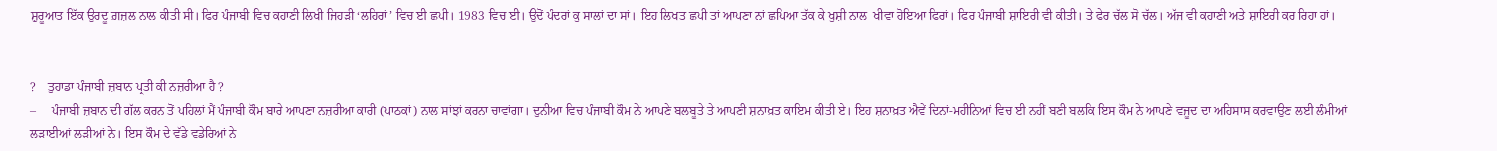ਸ਼ੁਰੂਆਤ ਇੱਕ ਉਰਦੂ ਗ਼ਜ਼ਲ ਨਾਲ ਕੀਤੀ ਸੀ। ਫਿਰ ਪੰਜਾਬੀ ਵਿਚ ਕਹਾਣੀ ਲਿਖੀ ਜਿਹੜੀ ‘ਲਹਿਰਾਂ’ ਵਿਚ ਈ ਛਪੀ। 1983 ਵਿਚ ਈ। ਉਦੋਂ ਪੰਦਰਾਂ ਕੁ ਸਾਲਾਂ ਦਾ ਸਾਂ। ਇਹ ਲਿਖਤ ਛਪੀ ਤਾਂ ਆਪਣਾ ਨਾਂ ਛਪਿਆ ਤੱਕ ਕੇ ਖੁਸ਼ੀ ਨਾਲ  ਖੀਵਾ ਹੋਇਆ ਫਿਰਾਂ। ਫਿਰ ਪੰਜਾਬੀ ਸ਼ਾਇਰੀ ਵੀ ਕੀਤੀ। ਤੇ ਫੇਰ ਚੱਲ ਸੋ ਚੱਲ। ਅੱਜ ਵੀ ਕਹਾਣੀ ਅਤੇ ਸ਼ਾਇਰੀ ਕਰ ਰਿਹਾ ਹਾਂ।


?    ਤੁਹਾਡਾ ਪੰਜਾਬੀ ਜ਼ਬਾਨ ਪ੍ਰਤੀ ਕੀ ਨਜ਼ਰੀਆ ਹੈ ?
–     ਪੰਜਾਬੀ ਜ਼ਬਾਨ ਦੀ ਗੱਲ ਕਰਨ ਤੋਂ ਪਹਿਲਾਂ ਮੈਂ ਪੰਜਾਬੀ ਕੌਮ ਬਾਰੇ ਆਪਣਾ ਨਜ਼ਰੀਆ ਕਾਰੀ (ਪਾਠਕਾਂ) ਨਾਲ ਸਾਂਝਾਂ ਕਰਨਾ ਚਾਵਾਂਗਾ। ਦੁਨੀਆ ਵਿਚ ਪੰਜਾਬੀ ਕੌਮ ਨੇ ਆਪਣੇ ਬਲਬੂਤੇ ਤੇ ਆਪਣੀ ਸ਼ਨਾਖ਼ਤ ਕਾਇਮ ਕੀਤੀ ਏ। ਇਹ ਸ਼ਨਾਖ਼ਤ ਐਵੇਂ ਦਿਨਾਂ-ਮਹੀਨਿਆਂ ਵਿਚ ਈ ਨਹੀਂ ਬਣੀ ਬਲਕਿ ਇਸ ਕੌਮ ਨੇ ਆਪਣੇ ਵਜੂਦ ਦਾ ਅਹਿਸਾਸ ਕਰਵਾਉਣ ਲਈ ਲੰਮੀਆਂ ਲੜਾਈਆਂ ਲੜੀਆਂ ਨੇ। ਇਸ ਕੌਮ ਦੇ ਵੱਡੇ ਵਡੇਰਿਆਂ ਨੇ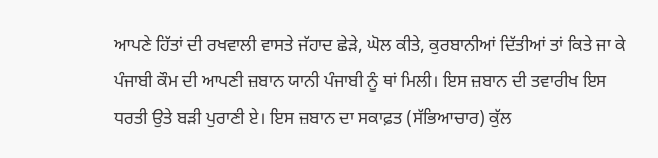ਆਪਣੇ ਹਿੱਤਾਂ ਦੀ ਰਖਵਾਲੀ ਵਾਸਤੇ ਜੱਹਾਦ ਛੇੜੇ, ਘੋਲ ਕੀਤੇ, ਕੁਰਬਾਨੀਆਂ ਦਿੱਤੀਆਂ ਤਾਂ ਕਿਤੇ ਜਾ ਕੇ ਪੰਜਾਬੀ ਕੌਮ ਦੀ ਆਪਣੀ ਜ਼ਬਾਨ ਯਾਨੀ ਪੰਜਾਬੀ ਨੂੰ ਥਾਂ ਮਿਲੀ। ਇਸ ਜ਼ਬਾਨ ਦੀ ਤਵਾਰੀਖ ਇਸ ਧਰਤੀ ਉਤੇ ਬੜੀ ਪੁਰਾਣੀ ਏ। ਇਸ ਜ਼ਬਾਨ ਦਾ ਸਕਾਫ਼ਤ (ਸੱਭਿਆਚਾਰ) ਕੁੱਲ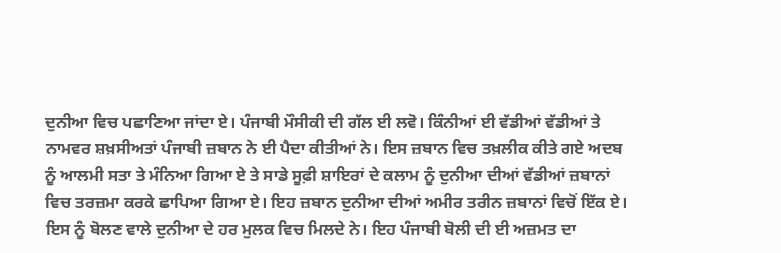ਦੁਨੀਆ ਵਿਚ ਪਛਾਣਿਆ ਜਾਂਦਾ ਏ। ਪੰਜਾਬੀ ਮੌਸੀਕੀ ਦੀ ਗੱਲ ਈ ਲਵੋ। ਕਿੰਨੀਆਂ ਈ ਵੱਡੀਆਂ ਵੱਡੀਆਂ ਤੇ ਨਾਮਵਰ ਸ਼ਖ਼ਸੀਅਤਾਂ ਪੰਜਾਬੀ ਜ਼ਬਾਨ ਨੇ ਈ ਪੈਦਾ ਕੀਤੀਆਂ ਨੇ। ਇਸ ਜ਼ਬਾਨ ਵਿਚ ਤਖ਼ਲੀਕ ਕੀਤੇ ਗਏ ਅਦਬ ਨੂੰ ਆਲਮੀ ਸਤਾ ਤੇ ਮੰਨਿਆ ਗਿਆ ਏ ਤੇ ਸਾਡੇ ਸੂਫ਼ੀ ਸ਼ਾਇਰਾਂ ਦੇ ਕਲਾਮ ਨੂੰ ਦੁਨੀਆ ਦੀਆਂ ਵੱਡੀਆਂ ਜ਼ਬਾਨਾਂ ਵਿਚ ਤਰਜ਼ਮਾ ਕਰਕੇ ਛਾਪਿਆ ਗਿਆ ਏ। ਇਹ ਜ਼ਬਾਨ ਦੁਨੀਆ ਦੀਆਂ ਅਮੀਰ ਤਰੀਨ ਜ਼ਬਾਨਾਂ ਵਿਚੋਂ ਇੱਕ ਏ। ਇਸ ਨੂੰ ਬੋਲਣ ਵਾਲੇ ਦੁਨੀਆ ਦੇ ਹਰ ਮੁਲਕ ਵਿਚ ਮਿਲਦੇ ਨੇ। ਇਹ ਪੰਜਾਬੀ ਬੋਲੀ ਦੀ ਈ ਅਜ਼ਮਤ ਦਾ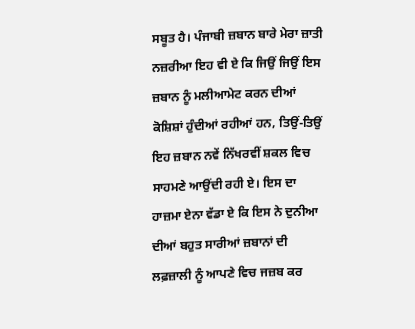ਸਬੂਤ ਹੈ। ਪੰਜਾਬੀ ਜ਼ਬਾਨ ਬਾਰੇ ਮੇਰਾ ਜ਼ਾਤੀ ਨਜ਼ਰੀਆ ਇਹ ਵੀ ਏ ਕਿ ਜਿਉਂ ਜਿਉਂ ਇਸ ਜ਼ਬਾਨ ਨੂੰ ਮਲੀਆਮੇਟ ਕਰਨ ਦੀਆਂ ਕੋਸ਼ਿਸ਼ਾਂ ਹੁੰਦੀਆਂ ਰਹੀਆਂ ਹਨ, ਤਿਉਂ-ਤਿਉਂ ਇਹ ਜ਼ਬਾਨ ਨਵੇਂ ਨਿੱਖਰਵੀਂ ਸ਼ਕਲ ਵਿਚ ਸਾਹਮਣੇ ਆਉਂਦੀ ਰਹੀ ਏ। ਇਸ ਦਾ ਹਾਜ਼ਮਾ ਏਨਾ ਵੱਡਾ ਏ ਕਿ ਇਸ ਨੇ ਦੁਨੀਆ ਦੀਆਂ ਬਹੁਤ ਸਾਰੀਆਂ ਜ਼ਬਾਨਾਂ ਦੀ ਲਫ਼ਜ਼ਾਲੀ ਨੂੰ ਆਪਣੇ ਵਿਚ ਜਜ਼ਬ ਕਰ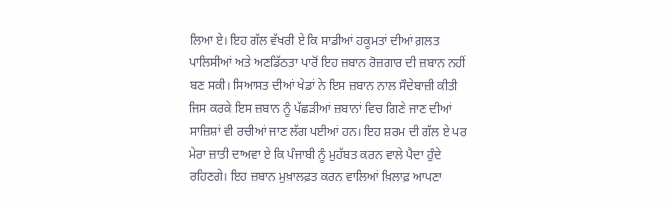ਲਿਆ ਏ। ਇਹ ਗੱਲ ਵੱਖਰੀ ਏ ਕਿ ਸਾਡੀਆਂ ਹਕੂਮਤਾਂ ਦੀਆਂ ਗ਼ਲਤ ਪਾਲਿਸੀਆਂ ਅਤੇ ਅਣਡਿੱਠਤਾ ਪਾਰੋਂ ਇਹ ਜ਼ਬਾਨ ਰੋਜ਼ਗਾਰ ਦੀ ਜ਼ਬਾਨ ਨਹੀਂ ਬਣ ਸਕੀ। ਸਿਆਸਤ ਦੀਆਂ ਖੇਡਾਂ ਨੇ ਇਸ ਜ਼ਬਾਨ ਨਾਲ ਸੌਦੇਬਾਜ਼ੀ ਕੀਤੀ ਜਿਸ ਕਰਕੇ ਇਸ ਜ਼ਬਾਨ ਨੂੰ ਪੱਛੜੀਆਂ ਜ਼ਬਾਨਾਂ ਵਿਚ ਗਿਣੇ ਜਾਣ ਦੀਆਂ ਸਾਜ਼ਿਸ਼ਾਂ ਵੀ ਰਚੀਆਂ ਜਾਣ ਲੱਗ ਪਈਆਂ ਹਨ। ਇਹ ਸ਼ਰਮ ਦੀ ਗੱਲ ਏ ਪਰ ਮੇਰਾ ਜ਼ਾਤੀ ਦਾਅਵਾ ਏ ਕਿ ਪੰਜਾਬੀ ਨੂੰ ਮੁਹੱਬਤ ਕਰਨ ਵਾਲੇ ਪੈਦਾ ਹੁੰਦੇ ਰਹਿਣਗੇ। ਇਹ ਜ਼ਬਾਨ ਮੁਖ਼ਾਲਫ਼ਤ ਕਰਨ ਵਾਲਿਆਂ ਖ਼ਿਲਾਫ਼ ਆਪਣਾ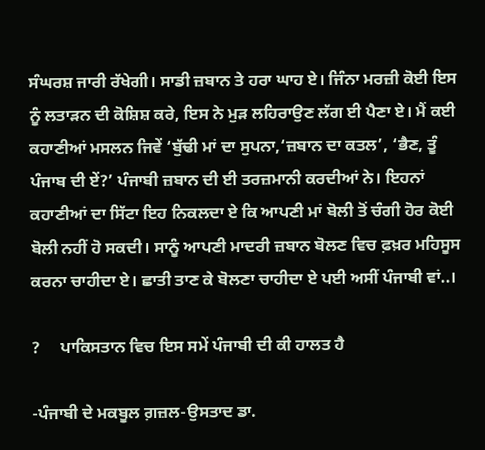ਸੰਘਰਸ਼ ਜਾਰੀ ਰੱਖੇਗੀ। ਸਾਡੀ ਜ਼ਬਾਨ ਤੇ ਹਰਾ ਘਾਹ ਏ। ਜਿੰਨਾ ਮਰਜ਼ੀ ਕੋਈ ਇਸ ਨੂੰ ਲਤਾੜਨ ਦੀ ਕੋਸ਼ਿਸ਼ ਕਰੇ, ਇਸ ਨੇ ਮੁੜ ਲਹਿਰਾਉਣ ਲੱਗ ਈ ਪੈਣਾ ਏ। ਮੈਂ ਕਈ ਕਹਾਣੀਆਂ ਮਸਲਨ ਜਿਵੇਂ ‘ਬੁੱਢੀ ਮਾਂ ਦਾ ਸੁਪਨਾ,‘ਜ਼ਬਾਨ ਦਾ ਕਤਲ’, ‘ਭੈਣ, ਤੂੰ ਪੰਜਾਬ ਦੀ ਏਂ?’ ਪੰਜਾਬੀ ਜ਼ਬਾਨ ਦੀ ਈ ਤਰਜ਼ਮਾਨੀ ਕਰਦੀਆਂ ਨੇ। ਇਹਨਾਂ ਕਹਾਣੀਆਂ ਦਾ ਸਿੱਟਾ ਇਹ ਨਿਕਲਦਾ ਏ ਕਿ ਆਪਣੀ ਮਾਂ ਬੋਲੀ ਤੋਂ ਚੰਗੀ ਹੋਰ ਕੋਈ ਬੋਲੀ ਨਹੀਂ ਹੋ ਸਕਦੀ। ਸਾਨੂੰ ਆਪਣੀ ਮਾਦਰੀ ਜ਼ਬਾਨ ਬੋਲਣ ਵਿਚ ਫ਼ਖ਼ਰ ਮਹਿਸੂਸ ਕਰਨਾ ਚਾਹੀਦਾ ਏ। ਛਾਤੀ ਤਾਣ ਕੇ ਬੋਲਣਾ ਚਾਹੀਦਾ ਏ ਪਈ ਅਸੀਂ ਪੰਜਾਬੀ ਵਾਂ..।

?     ਪਾਕਿਸਤਾਨ ਵਿਚ ਇਸ ਸਮੇਂ ਪੰਜਾਬੀ ਦੀ ਕੀ ਹਾਲਤ ਹੈ

-ਪੰਜਾਬੀ ਦੇ ਮਕਬੂਲ ਗ਼ਜ਼ਲ-ਉਸਤਾਦ ਡਾ.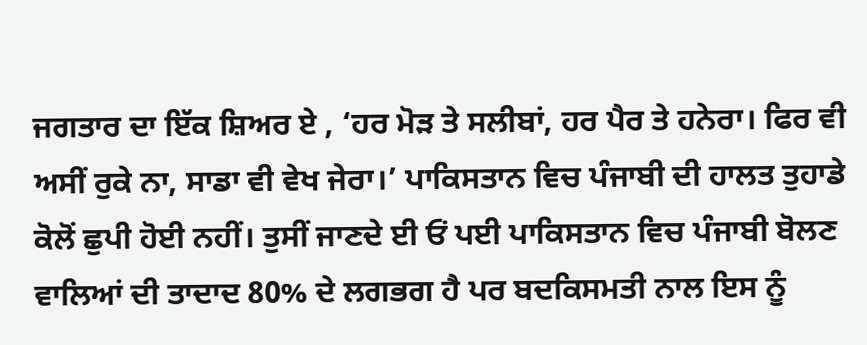ਜਗਤਾਰ ਦਾ ਇੱਕ ਸ਼ਿਅਰ ਏ , ‘ਹਰ ਮੋੜ ਤੇ ਸਲੀਬਾਂ, ਹਰ ਪੈਰ ਤੇ ਹਨੇਰਾ। ਫਿਰ ਵੀ ਅਸੀਂ ਰੁਕੇ ਨਾ, ਸਾਡਾ ਵੀ ਵੇਖ ਜੇਰਾ।’ ਪਾਕਿਸਤਾਨ ਵਿਚ ਪੰਜਾਬੀ ਦੀ ਹਾਲਤ ਤੁਹਾਡੇ ਕੋਲੋਂ ਛੁਪੀ ਹੋਈ ਨਹੀਂ। ਤੁਸੀਂ ਜਾਣਦੇ ਈ ਓਂ ਪਈ ਪਾਕਿਸਤਾਨ ਵਿਚ ਪੰਜਾਬੀ ਬੋਲਣ ਵਾਲਿਆਂ ਦੀ ਤਾਦਾਦ 80% ਦੇ ਲਗਭਗ ਹੈ ਪਰ ਬਦਕਿਸਮਤੀ ਨਾਲ ਇਸ ਨੂੰ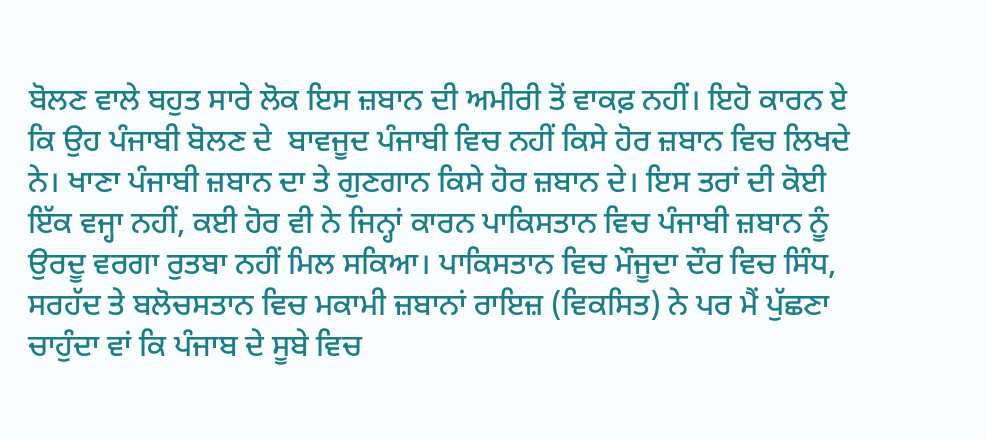ਬੋਲਣ ਵਾਲੇ ਬਹੁਤ ਸਾਰੇ ਲੋਕ ਇਸ ਜ਼ਬਾਨ ਦੀ ਅਮੀਰੀ ਤੋਂ ਵਾਕਫ਼ ਨਹੀਂ। ਇਹੋ ਕਾਰਨ ਏ ਕਿ ਉਹ ਪੰਜਾਬੀ ਬੋਲਣ ਦੇ  ਬਾਵਜੂਦ ਪੰਜਾਬੀ ਵਿਚ ਨਹੀਂ ਕਿਸੇ ਹੋਰ ਜ਼ਬਾਨ ਵਿਚ ਲਿਖਦੇ ਨੇ। ਖਾਣਾ ਪੰਜਾਬੀ ਜ਼ਬਾਨ ਦਾ ਤੇ ਗੁਣਗਾਨ ਕਿਸੇ ਹੋਰ ਜ਼ਬਾਨ ਦੇ। ਇਸ ਤਰਾਂ ਦੀ ਕੋਈ ਇੱਕ ਵਜ੍ਹਾ ਨਹੀਂ, ਕਈ ਹੋਰ ਵੀ ਨੇ ਜਿਨ੍ਹਾਂ ਕਾਰਨ ਪਾਕਿਸਤਾਨ ਵਿਚ ਪੰਜਾਬੀ ਜ਼ਬਾਨ ਨੂੰ ਉਰਦੂ ਵਰਗਾ ਰੁਤਬਾ ਨਹੀਂ ਮਿਲ ਸਕਿਆ। ਪਾਕਿਸਤਾਨ ਵਿਚ ਮੌਜੂਦਾ ਦੌਰ ਵਿਚ ਸਿੰਧ, ਸਰਹੱਦ ਤੇ ਬਲੋਚਸਤਾਨ ਵਿਚ ਮਕਾਮੀ ਜ਼ਬਾਨਾਂ ਰਾਇਜ਼ (ਵਿਕਸਿਤ) ਨੇ ਪਰ ਮੈਂ ਪੁੱਛਣਾ ਚਾਹੁੰਦਾ ਵਾਂ ਕਿ ਪੰਜਾਬ ਦੇ ਸੂਬੇ ਵਿਚ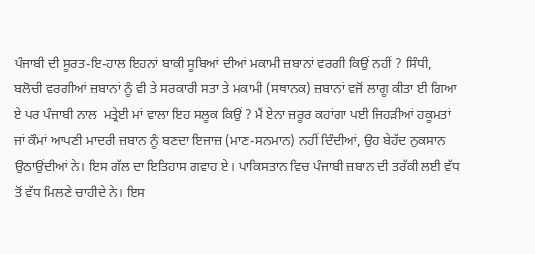ਪੰਜਾਬੀ ਦੀ ਸੂਰਤ-ਇ-ਹਾਲ ਇਹਨਾਂ ਬਾਕੀ ਸੂਬਿਆਂ ਦੀਆਂ ਮਕਾਮੀ ਜ਼ਬਾਨਾਂ ਵਰਗੀ ਕਿਉਂ ਨਹੀਂ ? ਸਿੰਧੀ, ਬਲੋਚੀ ਵਰਗੀਆਂ ਜ਼ਬਾਨਾਂ ਨੂੰ ਵੀ ਤੇ ਸਰਕਾਰੀ ਸਤਾ ਤੇ ਮਕਾਮੀ (ਸਥਾਨਕ) ਜ਼ਬਾਨਾਂ ਵਜੋਂ ਲਾਗੂ ਕੀਤਾ ਈ ਗਿਆ ਏ ਪਰ ਪੰਜਾਬੀ ਨਾਲ  ਮਤ੍ਰੇਈ ਮਾਂ ਵਾਲਾ ਇਹ ਸਲੂਕ ਕਿਉਂ ? ਮੈਂ ਏਨਾ ਜ਼ਰੂਰ ਕਹਾਂਗਾ ਪਈ ਜਿਹੜੀਆਂ ਹਕੂਮਤਾਂ ਜਾਂ ਕੌਮਾਂ ਆਪਣੀ ਮਾਦਰੀ ਜ਼ਬਾਨ ਨੂੰ ਬਣਦਾ ਇਜਾਜ਼ (ਮਾਣ-ਸਨਮਾਨ) ਨਹੀਂ ਦਿੰਦੀਆਂ, ਉਹ ਬੇਹੱਦ ਨੁਕਸਾਨ ਉਠਾਉਂਦੀਆਂ ਨੇ। ਇਸ ਗੱਲ ਦਾ ਇਤਿਹਾਸ ਗਵਾਹ ਏ। ਪਾਕਿਸਤਾਨ ਵਿਚ ਪੰਜਾਬੀ ਜ਼ਬਾਨ ਦੀ ਤਰੱਕੀ ਲਈ ਵੱਧ ਤੋਂ ਵੱਧ ਮਿਲਣੇ ਚਾਹੀਦੇ ਨੇ। ਇਸ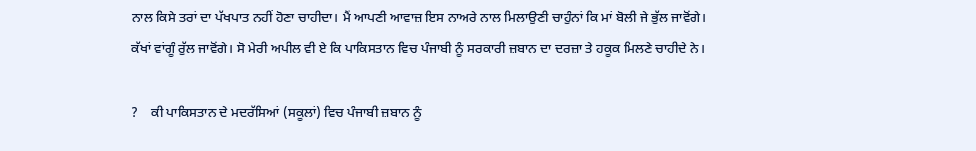ਨਾਲ ਕਿਸੇ ਤਰਾਂ ਦਾ ਪੱਖਪਾਤ ਨਹੀਂ ਹੋਣਾ ਚਾਹੀਦਾ। ਮੈਂ ਆਪਣੀ ਆਵਾਜ਼ ਇਸ ਨਾਅਰੇ ਨਾਲ ਮਿਲਾਉਣੀ ਚਾਹੁੰਨਾਂ ਕਿ ਮਾਂ ਬੋਲੀ ਜੇ ਭੁੱਲ ਜਾਵੋਂਗੇ। ਕੱਖਾਂ ਵਾਂਗੂੰ ਰੁੱਲ ਜਾਵੋਂਗੇ। ਸੋ ਮੇਰੀ ਅਪੀਲ ਵੀ ਏ ਕਿ ਪਾਕਿਸਤਾਨ ਵਿਚ ਪੰਜਾਬੀ ਨੂੰ ਸਰਕਾਰੀ ਜ਼ਬਾਨ ਦਾ ਦਰਜ਼ਾ ਤੇ ਹਕੂਕ ਮਿਲਣੇ ਚਾਹੀਦੇ ਨੇ।

?    ਕੀ ਪਾਕਿਸਤਾਨ ਦੇ ਮਦਰੱਸਿਆਂ (ਸਕੂਲਾਂ) ਵਿਚ ਪੰਜਾਬੀ ਜ਼ਬਾਨ ਨੂੰ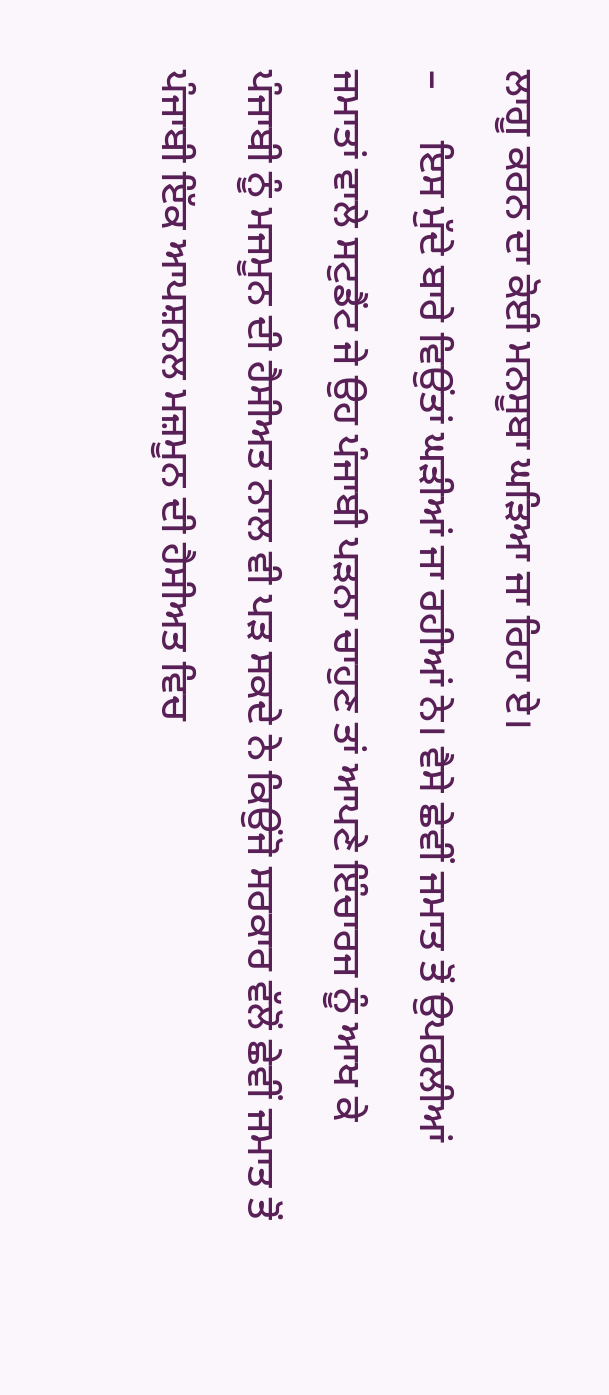ਲਾਗੂ ਕਰਨ ਦਾ ਕੋਈ ਮਨਸੂਬਾ ਘੜਿਆ ਜਾ ਰਿਹਾ ਏ।
–     ਇਸ ਮੁੱਦੇ ਬਾਰੇ ਵਿਉਂਤਾਂ ਘੜੀਆਂ ਜਾ ਰਹੀਆਂ ਨੇ। ਵੈਸੇ ਛੇਵੀਂ ਜਮਾਤ ਤੋਂ ਉਪਰਲੀਆਂ ਜਮਾਤਾਂ ਵਾਲੇ ਸਟੁਡੈਂਟ ਜੇ ਉਹ ਪੰਜਾਬੀ ਪੜਨਾ ਚਾਹੁਣ ਤਾਂ ਆਪਣੇ ਇੰਚਾਰਜ ਨੂੰ ਆਖ ਕੇ ਪੰਜਾਬੀ ਨੂੰ ਮਜਮੂਨ ਦੀ ਹੈਸੀਅਤ ਨਾਲ ਵੀ ਪੜ ਸਕਦੇ ਨੇ ਕਿਉਂਜੋ ਸਰਕਾਰ ਵੱਲੋਂ ਛੇਵੀਂ ਜਮਾਤ ਤੋਂ ਪੰਜਾਬੀ ਇੱਕ ਆਪਸ਼ਨਲ ਮਜ਼ਮੂਨ ਦੀ ਹੈਸੀਅਤ ਵਿਚ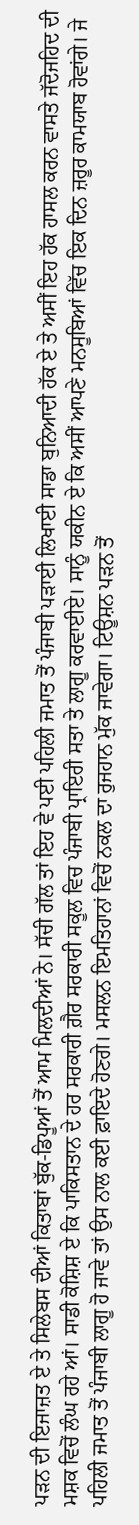ਪੜਨ ਦੀ ਇਜਾਜ਼ਤ ਏ ਤੇ ਸਿਲੇਬਸ ਦੀਆਂ ਕਿਤਾਬਾਂ ਬੁੱਕ-ਡਿਪੂਆਂ ਤੋਂ ਆਮ ਮਿਲਦੀਆਂ ਨੇ। ਸੱਚੀ ਗੱਲ ਤਾਂ ਇਹ ਵੇ ਪਈ ਪਹਿਲੀ ਜਮਾਤ ਤੋਂ ਪੰਜਾਬੀ ਪੜਾਈ ਲਿਖਾਈ ਸਾਡਾ ਬੁਨਿਆਦੀ ਹੱਕ ਏ ਤੇ ਅਸੀਂ ਇਹ ਹੱਕ ਹਾਸਲ ਕਰਨ ਵਾਸਤੇ ਜੱਦੋਜਹਿਦ ਦੀ ਮਸ਼ਕ ਵਿਚੋਂ ਲੰਘ ਰਹੇ ਆਂ। ਸਾਡੀ ਕੋਸ਼ਿਸ਼ ਏ ਕਿ ਪਾਕਿਸਤਾਨ ਦੇ ਹਰ ਸਰਕਾਰੀ ਗ਼ੈਰ ਸਰਕਾਰੀ ਸਕੂਲ ਵਿਚ ਪੰਜਾਬੀ ਪ੍ਰਾਇਰੀ ਸਤਾ ਤੇ ਲਾਗੂ ਕਰਵਾਈਏ। ਸਾਨੂੰ ਯਕੀਨ ਏ ਕਿ ਅਸੀਂ ਆਪਣੇ ਮਨਸੂਬਿਆਂ ਵਿੱਚ ਇਕ ਦਿਨ ਜ਼ਰੂਰ ਕਾਮਯਾਬ ਹੋਵਾਂਗੇ। ਜੇ ਪਹਿਲੀ ਜਮਾਤ ਤੋਂ ਪੰਜਾਬੀ ਲਾਗੂ ਹੋ ਜਾਵੇ ਤਾਂ ਉਸ ਨਾਲ ਕਈ ਫ਼ਾਇਦੇ ਹੋਣਗੇ। ਮਸਲਨ ਇਮਤਿਹਾਨਾਂ ਵਿਚੋਂ ਨਕਲ ਦਾ ਰੁਜਹਾਨ ਮੁੱਕ ਜਾਵੇਗਾ। ਟਿਊਸ਼ਨ ਪੜਨ ਤੋਂ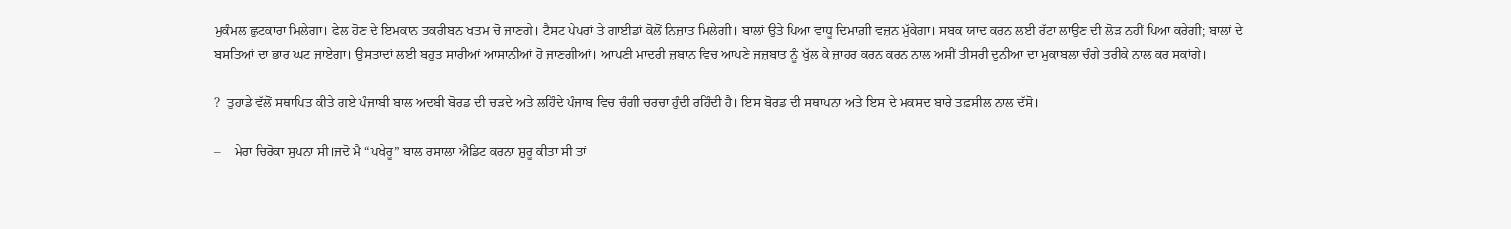ਮੁਕੰਮਲ ਛੁਟਕਾਰਾ ਮਿਲੇਗਾ। ਫੇਲ ਹੋਣ ਦੇ ਇਮਕਾਨ ਤਕਰੀਬਨ ਖਤਮ ਚੋ ਜਾਣਗੇ। ਟੈਸਟ ਪੇਪਰਾਂ ਤੇ ਗਾਈਡਾਂ ਕੋਲੋਂ ਨਿਜ਼ਾਤ ਮਿਲੇਗੀ। ਬਾਲਾਂ ਉਤੇ ਪਿਆ ਵਾਧੂ ਦਿਮਾਗ਼ੀ ਵਜ਼ਨ ਮੁੱਕੇਗਾ। ਸਬਕ ਯਾਦ ਕਰਨ ਲਈ ਰੱਟਾ ਲਾਉਣ ਦੀ ਲੋੜ ਨਹੀਂ ਪਿਆ ਕਰੇਗੀ; ਬਾਲਾਂ ਦੇ ਬਸਤਿਆਂ ਦਾ ਭਾਰ ਘਟ ਜਾਏਗਾ। ਉਸਤਾਦਾਂ ਲਈ ਬਹੁਤ ਸਾਰੀਆਂ ਆਸਾਨੀਆਂ ਹੋ ਜਾਣਗੀਆਂ। ਆਪਣੀ ਮਾਦਰੀ ਜ਼ਬਾਨ ਵਿਚ ਆਪਣੇ ਜਜ਼ਬਾਤ ਨੂੰ ਖੁੱਲ ਕੇ ਜ਼ਾਹਰ ਕਰਨ ਕਰਨ ਨਾਲ ਅਸੀਂ ਤੀਸਰੀ ਦੁਨੀਆ ਦਾ ਮੁਕਾਬਲਾ ਚੰਗੇ ਤਰੀਕੇ ਨਾਲ ਕਰ ਸਕਾਂਗੇ।

?  ਤੁਹਾਡੇ ਵੱਲੋਂ ਸਥਾਪਿਤ ਕੀਤੇ ਗਏ ਪੰਜਾਬੀ ਬਾਲ ਅਦਬੀ ਬੋਰਡ ਦੀ ਚੜਦੇ ਅਤੇ ਲਹਿੰਦੇ ਪੰਜਾਬ ਵਿਚ ਚੰਗੀ ਚਰਚਾ ਹੁੰਦੀ ਰਹਿੰਦੀ ਹੈ। ਇਸ ਬੋਰਡ ਦੀ ਸਥਾਪਨਾ ਅਤੇ ਇਸ ਦੇ ਮਕਸਦ ਬਾਰੇ ਤਫ਼ਸੀਲ ਨਾਲ ਦੱਸੋ।

–    ਮੇਰਾ ਚਿਰੋਕਾ ਸੁਪਨਾ ਸੀ।ਜਦੋ ਮੈ “ਪਖੇਰੂ” ਬਾਲ ਰਸਾਲਾ ਐਡਿਟ ਕਰਨਾ ਸ਼ੁਰੂ ਕੀਤਾ ਸੀ ਤਾਂ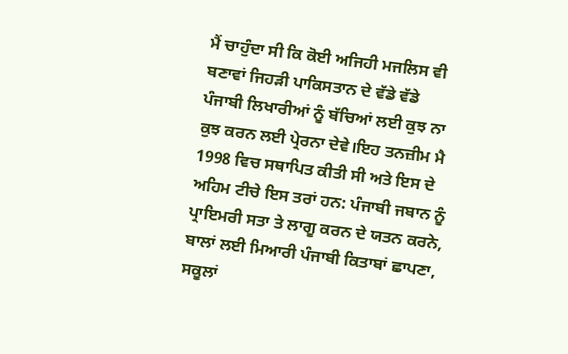ਮੈਂ ਚਾਹੁੰਦਾ ਸੀ ਕਿ ਕੋਈ ਅਜਿਹੀ ਮਜਲਿਸ ਵੀ ਬਣਾਵਾਂ ਜਿਹੜੀ ਪਾਕਿਸਤਾਨ ਦੇ ਵੱਡੇ ਵੱਡੇ ਪੰਜਾਬੀ ਲਿਖਾਰੀਆਂ ਨੂੰ ਬੱਚਿਆਂ ਲਈ ਕੁਝ ਨਾ ਕੁਝ ਕਰਨ ਲਈ ਪ੍ਰੇਰਨਾ ਦੇਵੇ।ਇਹ ਤਨਜ਼ੀਮ ਮੈ 1998 ਵਿਚ ਸਥਾਪਿਤ ਕੀਤੀ ਸੀ ਅਤੇ ਇਸ ਦੇ ਅਹਿਮ ਟੀਚੇ ਇਸ ਤਰਾਂ ਹਨ: ਪੰਜਾਬੀ ਜਬਾਨ ਨੂੰ ਪ੍ਰਾਇਮਰੀ ਸਤਾ ਤੇ ਲਾਗੂ ਕਰਨ ਦੇ ਯਤਨ ਕਰਨੇ, ਬਾਲਾਂ ਲਈ ਮਿਆਰੀ ਪੰਜਾਬੀ ਕਿਤਾਬਾਂ ਛਾਪਣਾ, ਸਕੂਲਾਂ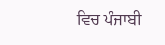ਵਿਚ ਪੰਜਾਬੀ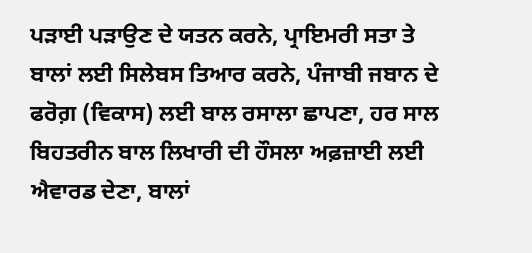ਪੜਾਈ ਪੜਾਉਣ ਦੇ ਯਤਨ ਕਰਨੇ, ਪ੍ਰਾਇਮਰੀ ਸਤਾ ਤੇ ਬਾਲਾਂ ਲਈ ਸਿਲੇਬਸ ਤਿਆਰ ਕਰਨੇ, ਪੰਜਾਬੀ ਜਬਾਨ ਦੇ ਫਰੋਗ਼ (ਵਿਕਾਸ) ਲਈ ਬਾਲ ਰਸਾਲਾ ਛਾਪਣਾ, ਹਰ ਸਾਲ ਬਿਹਤਰੀਨ ਬਾਲ ਲਿਖਾਰੀ ਦੀ ਹੌਸਲਾ ਅਫ਼ਜ਼ਾਈ ਲਈ ਐਵਾਰਡ ਦੇਣਾ, ਬਾਲਾਂ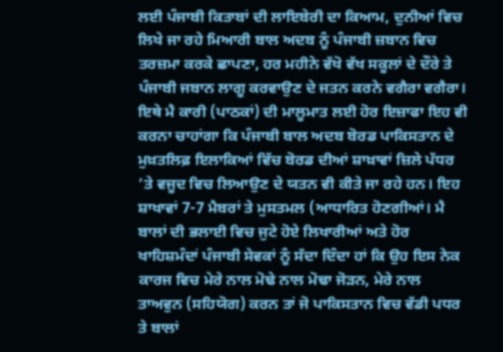ਲਈ ਪੰਜਾਬੀ ਕਿਤਾਬਾਂ ਦੀ ਲਾਇਬੇਰੀ ਦਾ ਕਿਆਮ, ਦੁਨੀਆਂ ਵਿਚ ਲਿਖੇ ਜਾ ਰਹੇ ਮਿਆਰੀ ਬਾਲ ਅਦਬ ਨੂੰ ਪੰਜਾਬੀ ਜ਼ਬਾਨ ਵਿਚ ਤਰਜ਼ਮਾ ਕਰਕੇ ਛਾਪਣਾ, ਹਰ ਮਹੀਨੇ ਵੱਖੋ ਵੱਖ ਸਕੂਲਾਂ ਦੇ ਦੌਰੇ ਤੇ ਪੰਜਾਬੀ ਜਬਾਨ ਲਾਗੂ ਕਰਵਾਉਣ ਦੇ ਜਤਨ ਕਰਨੇ ਵਗੈਰਾ ਵਗੈਰਾ। ਇਥੇ ਮੈ ਕਾਰੀ (ਪਾਠਕਾਂ) ਦੀ ਮਾਲੂਮਾਤ ਲਈ ਹੋਰ ਇਜ਼ਾਫਾ ਇਹ ਵੀ ਕਰਨਾ ਚਾਹਾਂਗਾ ਕਿ ਪੰਜਾਬੀ ਬਾਲ ਅਦਬ ਬੋਰਡ ਪਾਕਿਸਤਾਨ ਦੇ ਮੁਖ਼ਤਲਿਫ਼ ਇਲਾਕਿਆਂ ਵਿੱਚ ਬੋਰਡ ਦੀਆਂ ਸ਼ਾਖ਼ਾਵਾਂ ਜ਼ਿਲੇ ਪੱਧਰ ’ਤੇ ਵਜੂਦ ਵਿਚ ਲਿਆਉਣ ਦੇ ਯਤਨ ਵੀ ਕੀਤੇ ਜਾ ਰਹੇ ਹਨ। ਇਹ ਸ਼ਾਖਾਵਾਂ 7-7 ਮੈਬਰਾਂ ਤੇ ਮੁਸਤਮਲ (ਆਧਾਰਿਤ ਹੋਣਗੀਆਂ। ਮੈ ਬਾਲਾਂ ਦੀ ਭਲਾਈ ਵਿਚ ਜੁਟੇ ਹੋਏ ਲਿਖਾਰੀਆਂ ਅਤੇ ਹੋਰ ਖਾਹਿਸ਼ਮੰਦਾਂ ਪੰਜਾਬੀ ਸੇਵਕਾਂ ਨੂੰ ਸੱਦਾ ਦਿੰਦਾ ਹਾਂ ਕਿ ਉਹ ਇਸ ਨੇਕ ਕਾਰਜ ਵਿਚ ਮੇਰੇ ਨਾਲ ਮੋਢੇ ਨਾਲ ਮੋਢਾ ਜੋੜਨ, ਮੇਰੇ ਨਾਲ ਤਾਅਵੁਨ (ਸਹਿਯੋਗ) ਕਰਨ ਤਾਂ ਜੋ ਪਾਕਿਸਤਾਨ ਵਿਚ ਵੱਡੀ ਪਧਰ ਤੇ ਬਾਲਾਂ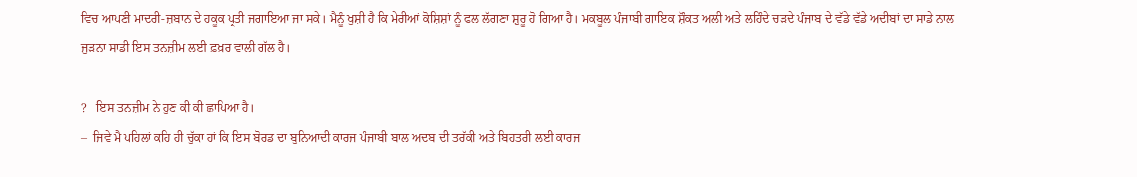ਵਿਚ ਆਪਣੀ ਮਾਦਰੀ-ਜ਼ਬਾਨ ਦੇ ਹਕੂਕ ਪ੍ਰਤੀ ਜਗਾਇਆ ਜਾ ਸਕੇ। ਮੈਨੂੰ ਖੁਸ਼ੀ ਹੈ ਕਿ ਮੇਰੀਆਂ ਕੋਸ਼ਿਸ਼ਾਂ ਨੂੰ ਫਲ ਲੱਗਣਾ ਸ਼ੁਰੂ ਹੋ ਗਿਆ ਹੈ। ਮਕਬੂਲ ਪੰਜਾਬੀ ਗਾਇਕ ਸ਼ੌਕਤ ਅਲੀ ਅਤੇ ਲਹਿੰਦੇ ਚੜਦੇ ਪੰਜਾਬ ਦੇ ਵੱਡੇ ਵੱਡੇ ਅਦੀਬਾਂ ਦਾ ਸਾਡੇ ਨਾਲ ਜੁੜਨਾ ਸਾਡੀ ਇਸ ਤਨਜ਼ੀਮ ਲਈ ਫ਼ਖ਼ਰ ਵਾਲੀ ਗੱਲ ਹੈ।

?   ਇਸ ਤਨਜ਼ੀਮ ਨੇ ਹੁਣ ਕੀ ਕੀ ਛਾਪਿਆ ਹੈ।
–  ਜਿਵੇ ਮੈ ਪਹਿਲਾਂ ਕਹਿ ਹੀ ਚੁੱਕਾ ਹਾਂ ਕਿ ਇਸ ਬੋਰਡ ਦਾ ਬੁਨਿਆਦੀ ਕਾਰਜ ਪੰਜਾਬੀ ਬਾਲ ਅਦਬ ਦੀ ਤਰੱਕੀ ਅਤੇ ਬਿਹਤਰੀ ਲਈ ਕਾਰਜ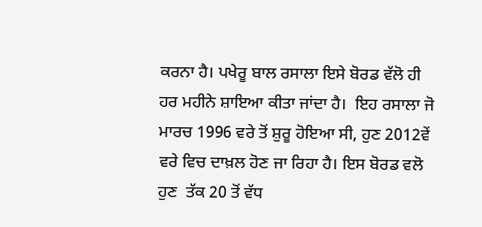ਕਰਨਾ ਹੈ। ਪਖੇਰੂ ਬਾਲ ਰਸਾਲਾ ਇਸੇ ਬੋਰਡ ਵੱਲੋ ਹੀ ਹਰ ਮਹੀਨੇ ਸ਼ਾਇਆ ਕੀਤਾ ਜਾਂਦਾ ਹੈ।  ਇਹ ਰਸਾਲਾ ਜੋ ਮਾਰਚ 1996 ਵਰੇ ਤੋਂ ਸ਼ੁਰੂ ਹੋਇਆ ਸੀ, ਹੁਣ 2012ਵੇਂ ਵਰੇ ਵਿਚ ਦਾਖ਼ਲ ਹੋਣ ਜਾ ਰਿਹਾ ਹੈ। ਇਸ ਬੋਰਡ ਵਲੋ ਹੁਣ  ਤੱਕ 20 ਤੋਂ ਵੱਧ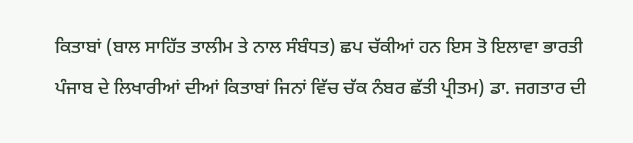ਕਿਤਾਬਾਂ (ਬਾਲ ਸਾਹਿੱਤ ਤਾਲੀਮ ਤੇ ਨਾਲ ਸੰਬੰਧਤ) ਛਪ ਚੱਕੀਆਂ ਹਨ ਇਸ ਤੋ ਇਲਾਵਾ ਭਾਰਤੀ ਪੰਜਾਬ ਦੇ ਲਿਖਾਰੀਆਂ ਦੀਆਂ ਕਿਤਾਬਾਂ ਜਿਨਾਂ ਵਿੱਚ ਚੱਕ ਨੰਬਰ ਛੱਤੀ ਪ੍ਰੀਤਮ) ਡਾ. ਜਗਤਾਰ ਦੀ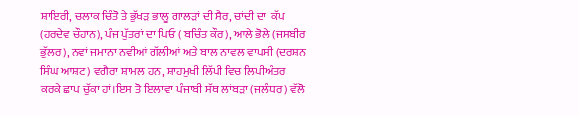ਸ਼ਾਇਰੀ, ਚਲਾਕ ਚਿੰਤੋ ਤੇ ਭੁੱਖੜ ਭਾਲੂ ਗਾਲੜਾਂ ਦੀ ਸੈਰ, ਚਾਂਦੀ ਦਾ  ਕੱਪ (ਹਰਦੇਵ ਚੌਹਾਨ), ਪੰਜ ਪੁੱਤਰਾਂ ਦਾ ਪਿਓ ( ਬਚਿੰਤ ਕੌਰ), ਆਲੇ ਭੋਲੇ (ਜਸਬੀਰ ਭੁੱਲਰ), ਨਵਾਂ ਜਮਾਨਾ ਨਵੀਆਂ ਗੱਲੀਆਂ ਅਤੇ ਬਾਲ ਨਾਵਲ ਵਾਪਸੀ (ਦਰਸ਼ਨ ਸਿੰਘ ਆਸ਼ਟ) ਵਗੈਰਾ ਸ਼ਾਮਲ ਹਨ, ਸ਼ਾਹਮੁਖੀ ਲਿੱਪੀ ਵਿਚ ਲਿਪੀਅੰਤਰ ਕਰਕੇ ਛਾਪ ਚੁੱਕਾ ਹਾਂ।ਇਸ ਤੋ ਇਲਾਵਾ ਪੰਜਾਬੀ ਸੱਥ ਲਾਂਬੜਾ (ਜਲੰਧਰ) ਵੱਲੋ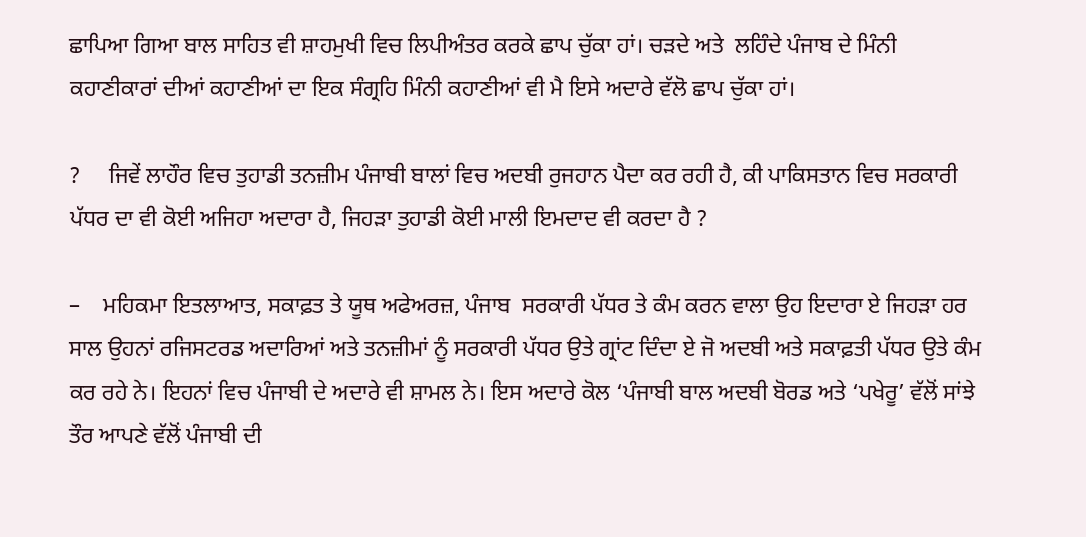ਛਾਪਿਆ ਗਿਆ ਬਾਲ ਸਾਹਿਤ ਵੀ ਸ਼ਾਹਮੁਖੀ ਵਿਚ ਲਿਪੀਅੰਤਰ ਕਰਕੇ ਛਾਪ ਚੁੱਕਾ ਹਾਂ। ਚੜਦੇ ਅਤੇ  ਲਹਿੰਦੇ ਪੰਜਾਬ ਦੇ ਮਿੰਨੀ ਕਹਾਣੀਕਾਰਾਂ ਦੀਆਂ ਕਹਾਣੀਆਂ ਦਾ ਇਕ ਸੰਗ੍ਰਹਿ ਮਿੰਨੀ ਕਹਾਣੀਆਂ ਵੀ ਮੈ ਇਸੇ ਅਦਾਰੇ ਵੱਲੋ ਛਾਪ ਚੁੱਕਾ ਹਾਂ।

?     ਜਿਵੇਂ ਲਾਹੌਰ ਵਿਚ ਤੁਹਾਡੀ ਤਨਜ਼ੀਮ ਪੰਜਾਬੀ ਬਾਲਾਂ ਵਿਚ ਅਦਬੀ ਰੁਜਹਾਨ ਪੈਦਾ ਕਰ ਰਹੀ ਹੈ, ਕੀ ਪਾਕਿਸਤਾਨ ਵਿਚ ਸਰਕਾਰੀ ਪੱਧਰ ਦਾ ਵੀ ਕੋਈ ਅਜਿਹਾ ਅਦਾਰਾ ਹੈ, ਜਿਹੜਾ ਤੁਹਾਡੀ ਕੋਈ ਮਾਲੀ ਇਮਦਾਦ ਵੀ ਕਰਦਾ ਹੈ ?

–    ਮਹਿਕਮਾ ਇਤਲਾਆਤ, ਸਕਾਫ਼ਤ ਤੇ ਯੂਥ ਅਫੇਅਰਜ਼, ਪੰਜਾਬ  ਸਰਕਾਰੀ ਪੱਧਰ ਤੇ ਕੰਮ ਕਰਨ ਵਾਲਾ ਉਹ ਇਦਾਰਾ ਏ ਜਿਹੜਾ ਹਰ ਸਾਲ ਉਹਨਾਂ ਰਜਿਸਟਰਡ ਅਦਾਰਿਆਂ ਅਤੇ ਤਨਜ਼ੀਮਾਂ ਨੂੰ ਸਰਕਾਰੀ ਪੱਧਰ ਉਤੇ ਗ੍ਰਾਂਟ ਦਿੰਦਾ ਏ ਜੋ ਅਦਬੀ ਅਤੇ ਸਕਾਫ਼ਤੀ ਪੱਧਰ ਉਤੇ ਕੰਮ ਕਰ ਰਹੇ ਨੇ। ਇਹਨਾਂ ਵਿਚ ਪੰਜਾਬੀ ਦੇ ਅਦਾਰੇ ਵੀ ਸ਼ਾਮਲ ਨੇ। ਇਸ ਅਦਾਰੇ ਕੋਲ ‘ਪੰਜਾਬੀ ਬਾਲ ਅਦਬੀ ਬੋਰਡ ਅਤੇ ‘ਪਖੇਰੂ’ ਵੱਲੋਂ ਸਾਂਝੇ ਤੌਰ ਆਪਣੇ ਵੱਲੋਂ ਪੰਜਾਬੀ ਦੀ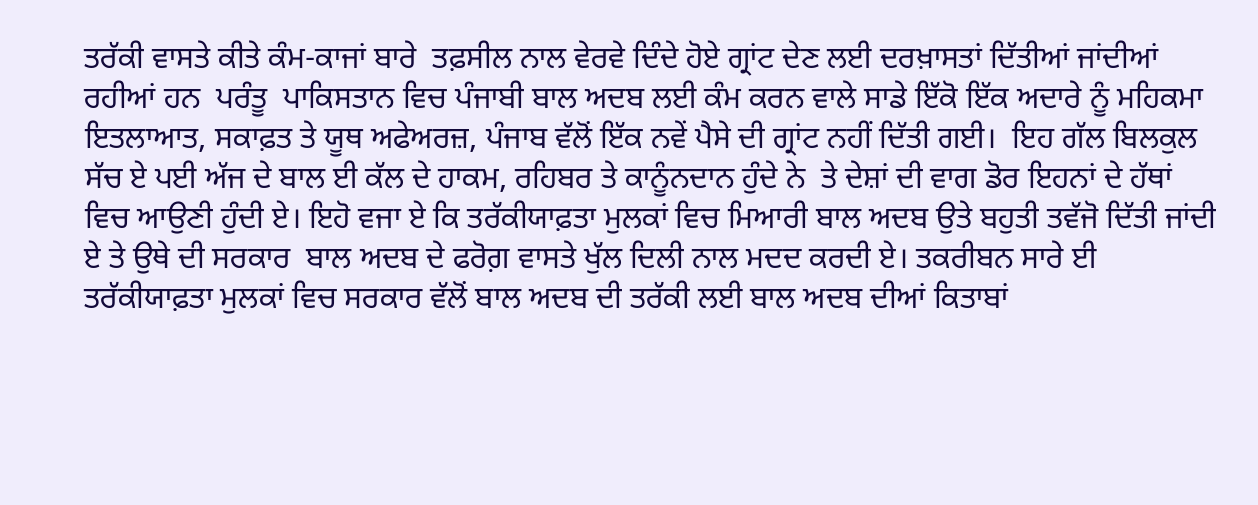ਤਰੱਕੀ ਵਾਸਤੇ ਕੀਤੇ ਕੰਮ-ਕਾਜਾਂ ਬਾਰੇ  ਤਫ਼ਸੀਲ ਨਾਲ ਵੇਰਵੇ ਦਿੰਦੇ ਹੋਏ ਗ੍ਰਾਂਟ ਦੇਣ ਲਈ ਦਰਖ਼ਾਸਤਾਂ ਦਿੱਤੀਆਂ ਜਾਂਦੀਆਂ ਰਹੀਆਂ ਹਨ  ਪਰੰਤੂ  ਪਾਕਿਸਤਾਨ ਵਿਚ ਪੰਜਾਬੀ ਬਾਲ ਅਦਬ ਲਈ ਕੰਮ ਕਰਨ ਵਾਲੇ ਸਾਡੇ ਇੱਕੋ ਇੱਕ ਅਦਾਰੇ ਨੂੰ ਮਹਿਕਮਾ ਇਤਲਾਆਤ, ਸਕਾਫ਼ਤ ਤੇ ਯੂਥ ਅਫੇਅਰਜ਼, ਪੰਜਾਬ ਵੱਲੋਂ ਇੱਕ ਨਵੇਂ ਪੈਸੇ ਦੀ ਗ੍ਰਾਂਟ ਨਹੀਂ ਦਿੱਤੀ ਗਈ।  ਇਹ ਗੱਲ ਬਿਲਕੁਲ ਸੱਚ ਏ ਪਈ ਅੱਜ ਦੇ ਬਾਲ ਈ ਕੱਲ ਦੇ ਹਾਕਮ, ਰਹਿਬਰ ਤੇ ਕਾਨੂੰਨਦਾਨ ਹੁੰਦੇ ਨੇ  ਤੇ ਦੇਸ਼ਾਂ ਦੀ ਵਾਗ ਡੋਰ ਇਹਨਾਂ ਦੇ ਹੱਥਾਂ ਵਿਚ ਆਉਣੀ ਹੁੰਦੀ ਏ। ਇਹੋ ਵਜਾ ਏ ਕਿ ਤਰੱਕੀਯਾਫ਼ਤਾ ਮੁਲਕਾਂ ਵਿਚ ਮਿਆਰੀ ਬਾਲ ਅਦਬ ਉਤੇ ਬਹੁਤੀ ਤਵੱਜੋ ਦਿੱਤੀ ਜਾਂਦੀ ਏ ਤੇ ਉਥੇ ਦੀ ਸਰਕਾਰ  ਬਾਲ ਅਦਬ ਦੇ ਫਰੋਗ਼ ਵਾਸਤੇ ਖੁੱਲ ਦਿਲੀ ਨਾਲ ਮਦਦ ਕਰਦੀ ਏ। ਤਕਰੀਬਨ ਸਾਰੇ ਈ ਤਰੱਕੀਯਾਫ਼ਤਾ ਮੁਲਕਾਂ ਵਿਚ ਸਰਕਾਰ ਵੱਲੋਂ ਬਾਲ ਅਦਬ ਦੀ ਤਰੱਕੀ ਲਈ ਬਾਲ ਅਦਬ ਦੀਆਂ ਕਿਤਾਬਾਂ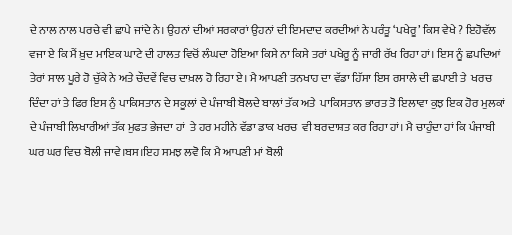ਦੇ ਨਾਲ ਨਾਲ ਪਰਚੇ ਵੀ ਛਾਪੇ ਜਾਂਦੇ ਨੇ। ਉਹਨਾਂ ਦੀਆਂ ਸਰਕਾਰਾਂ ਉਹਨਾਂ ਦੀ ਇਮਦਾਦ ਕਰਦੀਆਂ ਨੇ ਪਰੰਤੂ ‘ਪਖੇਰੂ’ ਕਿਸ ਵੇਖੇ ? ਇਹੋਵੱਲ ਵਜਾ ਏ ਕਿ ਮੈਂ ਖ਼ੁਦ ਮਾਇਕ ਘਾਟੇ ਦੀ ਹਾਲਤ ਵਿਚੋਂ ਲੰਘਦਾ ਹੋਇਆ ਕਿਸੇ ਨਾ ਕਿਸੇ ਤਰਾਂ ਪਖੇਰੂ ਨੂੰ ਜਾਰੀ ਰੱਖ ਰਿਹਾ ਹਾਂ। ਇਸ ਨੂੰ ਛਪਦਿਆਂ ਤੇਰਾਂ ਸਾਲ ਪੂਰੇ ਹੋ ਚੁੱਕੇ ਨੇ ਅਤੇ ਚੌਦਵੇਂ ਵਿਚ ਦਾਖ਼ਲ ਹੋ ਰਿਹਾ ਏ। ਮੈ ਆਪਣੀ ਤਨਖਾਹ ਦਾ ਵੱਡਾ ਹਿੱਸਾ ਇਸ ਰਸਾਲੇ ਦੀ ਛਪਾਈ ਤੇ  ਖਰਚ ਦਿੰਦਾ ਹਾਂ ਤੇ ਫਿਰ ਇਸ ਨੁੰ ਪਾਕਿਸਤਾਨ ਦੇ ਸਕੂਲਾਂ ਦੇ ਪੰਜਾਬੀ ਬੋਲਦੇ ਬਾਲਾਂ ਤੱਕ ਅਤੇ  ਪਾਕਿਸਤਾਨ ਭਾਰਤ ਤੋ ਇਲਾਵਾ ਕੁਝ ਇਕ ਹੋਰ ਮੁਲਕਾਂ ਦੇ ਪੰਜਾਬੀ ਲਿਖਾਰੀਆਂ ਤੱਕ ਮੁਫਤ ਭੇਜਦਾ ਹਾਂ  ਤੇ ਹਰ ਮਹੀਨੇ ਵੱਡਾ ਡਾਕ ਖਰਚ  ਵੀ ਬਰਦਾਸ਼ਤ ਕਰ ਰਿਹਾ ਹਾਂ। ਮੈ ਚਾਹੁੰਦਾ ਹਾਂ ਕਿ ਪੰਜਾਬੀ  ਘਰ ਘਰ ਵਿਚ ਬੋਲੀ ਜਾਵੇ।ਬਸ।ਇਹ ਸਮਝ ਲਵੋ ਕਿ ਮੈ ਆਪਣੀ ਮਾਂ ਬੋਲੀ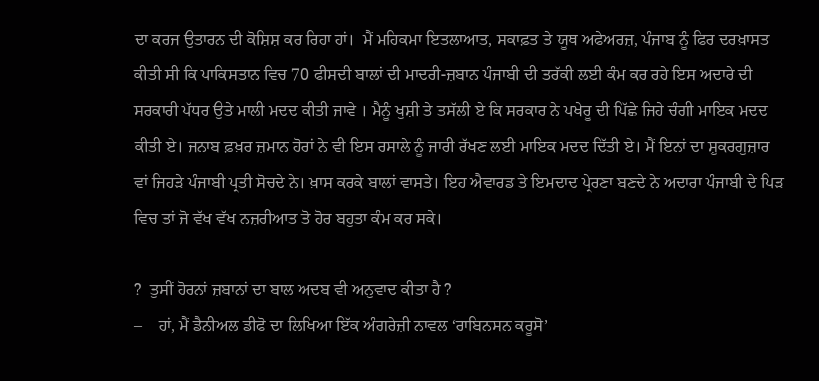ਦਾ ਕਰਜ ਉਤਾਰਨ ਦੀ ਕੋਸ਼ਿਸ਼ ਕਰ ਰਿਹਾ ਹਾਂ।  ਮੈਂ ਮਹਿਕਮਾ ਇਤਲਾਆਤ, ਸਕਾਫ਼ਤ ਤੇ ਯੂਥ ਅਫੇਅਰਜ਼, ਪੰਜਾਬ ਨੂੰ ਫਿਰ ਦਰਖ਼ਾਸਤ ਕੀਤੀ ਸੀ ਕਿ ਪਾਕਿਸਤਾਨ ਵਿਚ 70 ਫੀਸਦੀ ਬਾਲਾਂ ਦੀ ਮਾਦਰੀ-ਜ਼ਬਾਨ ਪੰਜਾਬੀ ਦੀ ਤਰੱਕੀ ਲਈ ਕੰਮ ਕਰ ਰਹੇ ਇਸ ਅਦਾਰੇ ਦੀ ਸਰਕਾਰੀ ਪੱਧਰ ਉਤੇ ਮਾਲੀ ਮਦਦ ਕੀਤੀ ਜਾਵੇ । ਮੈਨੂੰ ਖੁਸ਼ੀ ਤੇ ਤਸੱਲੀ ਏ ਕਿ ਸਰਕਾਰ ਨੇ ਪਖੇਰੂ ਦੀ ਪਿੱਛੇ ਜਿਹੇ ਚੰਗੀ ਮਾਇਕ ਮਦਦ ਕੀਤੀ ਏ। ਜਨਾਬ ਫ਼ਖ਼ਰ ਜ਼ਮਾਨ ਹੋਰਾਂ ਨੇ ਵੀ ਇਸ ਰਸਾਲੇ ਨੂੰ ਜਾਰੀ ਰੱਖਣ ਲਈ ਮਾਇਕ ਮਦਦ ਦਿੱਤੀ ਏ। ਮੈਂ ਇਨਾਂ ਦਾ ਸ਼ੁਕਰਗੁਜ਼ਾਰ ਵਾਂ ਜਿਹੜੇ ਪੰਜਾਬੀ ਪ੍ਰਤੀ ਸੋਚਦੇ ਨੇ। ਖ਼ਾਸ ਕਰਕੇ ਬਾਲਾਂ ਵਾਸਤੇ। ਇਹ ਐਵਾਰਡ ਤੇ ਇਮਦਾਦ ਪ੍ਰੇਰਣਾ ਬਣਦੇ ਨੇ ਅਦਾਰਾ ਪੰਜਾਬੀ ਦੇ ਪਿੜ ਵਿਚ ਤਾਂ ਜੋ ਵੱਖ ਵੱਖ ਨਜ਼ਰੀਆਤ ਤੋ ਹੋਰ ਬਹੁਤਾ ਕੰਮ ਕਰ ਸਕੇ।

?  ਤੁਸੀਂ ਹੋਰਨਾਂ ਜ਼ਬਾਨਾਂ ਦਾ ਬਾਲ ਅਦਬ ਵੀ ਅਨੁਵਾਦ ਕੀਤਾ ਹੈ ?
–    ਹਾਂ, ਮੈਂ ਡੈਨੀਅਲ ਡੀਫੋ ਦਾ ਲਿਖਿਆ ਇੱਕ ਅੰਗਰੇਜ਼ੀ ਨਾਵਲ ‘ਰਾਬਿਨਸਨ ਕਰੂਸੋ’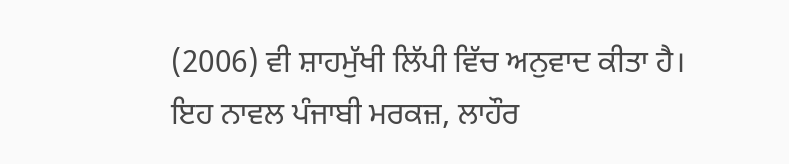(2006) ਵੀ ਸ਼ਾਹਮੁੱਖੀ ਲਿੱਪੀ ਵਿੱਚ ਅਨੁਵਾਦ ਕੀਤਾ ਹੈ। ਇਹ ਨਾਵਲ ਪੰਜਾਬੀ ਮਰਕਜ਼, ਲਾਹੌਰ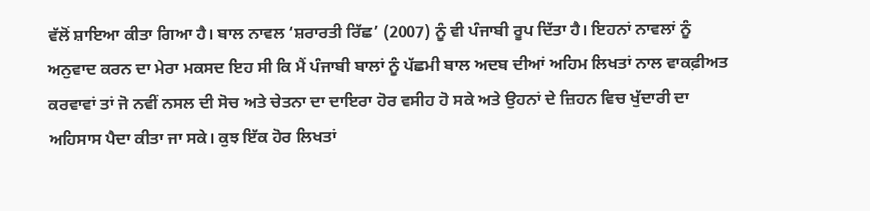ਵੱਲੋਂ ਸ਼ਾਇਆ ਕੀਤਾ ਗਿਆ ਹੈ। ਬਾਲ ਨਾਵਲ ‘ਸ਼ਰਾਰਤੀ ਰਿੱਛ’ (2007) ਨੂੰ ਵੀ ਪੰਜਾਬੀ ਰੂਪ ਦਿੱਤਾ ਹੈ। ਇਹਨਾਂ ਨਾਵਲਾਂ ਨੂੰ ਅਨੁਵਾਦ ਕਰਨ ਦਾ ਮੇਰਾ ਮਕਸਦ ਇਹ ਸੀ ਕਿ ਮੈਂ ਪੰਜਾਬੀ ਬਾਲਾਂ ਨੂੰ ਪੱਛਮੀ ਬਾਲ ਅਦਬ ਦੀਆਂ ਅਹਿਮ ਲਿਖਤਾਂ ਨਾਲ ਵਾਕਫ਼ੀਅਤ ਕਰਵਾਵਾਂ ਤਾਂ ਜੋ ਨਵੀਂ ਨਸਲ ਦੀ ਸੋਚ ਅਤੇ ਚੇਤਨਾ ਦਾ ਦਾਇਰਾ ਹੋਰ ਵਸੀਹ ਹੋ ਸਕੇ ਅਤੇ ਉਹਨਾਂ ਦੇ ਜ਼ਿਹਨ ਵਿਚ ਖੁੱਦਾਰੀ ਦਾ ਅਹਿਸਾਸ ਪੈਦਾ ਕੀਤਾ ਜਾ ਸਕੇ। ਕੁਝ ਇੱਕ ਹੋਰ ਲਿਖਤਾਂ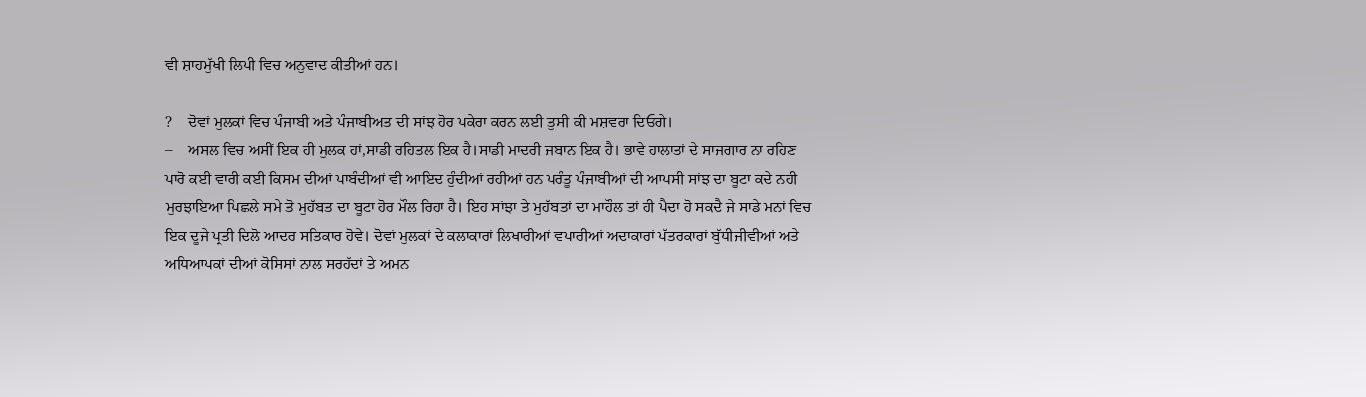ਵੀ ਸ਼ਾਹਮੁੱਖੀ ਲਿਪੀ ਵਿਚ ਅਨੁਵਾਦ ਕੀਤੀਆਂ ਹਨ।

?    ਦੋਵਾਂ ਮੁਲਕਾਂ ਵਿਚ ਪੰਜਾਬੀ ਅਤੇ ਪੰਜਾਬੀਅਤ ਦੀ ਸਾਂਝ ਹੋਰ ਪਕੇਰਾ ਕਰਨ ਲਈ ਤੁਸੀ ਕੀ ਮਸ਼ਵਰਾ ਦਿਓਗੇ।
–    ਅਸਲ ਵਿਚ ਅਸੀਂ ਇਕ ਹੀ ਮੁਲਕ ਹਾਂ,ਸਾਡੀ ਰਹਿਤਲ ਇਕ ਹੈ।ਸਾਡੀ ਮਾਦਰੀ ਜਬਾਨ ਇਕ ਹੈ। ਭਾਵੇ ਹਾਲਾਤਾਂ ਦੇ ਸਾਜਗਾਰ ਨਾ ਰਹਿਣ ਪਾਰੋ ਕਈ ਵਾਰੀ ਕਈ ਕਿਸਮ ਦੀਆਂ ਪਾਬੰਦੀਆਂ ਵੀ ਆਇਦ ਹੁੰਦੀਆਂ ਰਹੀਆਂ ਹਨ ਪਰੰਤੂ ਪੰਜਾਬੀਆਂ ਦੀ ਆਪਸੀ ਸਾਂਝ ਦਾ ਬੂਟਾ ਕਦੇ ਨਹੀ ਮੁਰਝਾਇਆ ਪਿਛਲੇ ਸਮੇ ਤੋ ਮੁਹੱਬਤ ਦਾ ਬੂਟਾ ਹੋਰ ਮੌਲ ਰਿਹਾ ਹੈ। ਇਹ ਸਾਂਝਾ ਤੇ ਮੁਹੱਬਤਾਂ ਦਾ ਮਾਹੌਲ ਤਾਂ ਹੀ ਪੈਦਾ ਹੋ ਸਕਦੈ ਜੇ ਸਾਡੇ ਮਨਾਂ ਵਿਚ ਇਕ ਦੂਜੇ ਪ੍ਰਤੀ ਦਿਲੋ ਆਦਰ ਸਤਿਕਾਰ ਹੋਵੇ। ਦੋਵਾਂ ਮੁਲਕਾਂ ਦੇ ਕਲਾਕਾਰਾਂ ਲਿਖਾਰੀਆਂ ਵਪਾਰੀਆਂ ਅਦਾਕਾਰਾਂ ਪੱਤਰਕਾਰਾਂ ਬੁੱਧੀਜੀਵੀਆਂ ਅਤੇ ਅਧਿਆਪਕਾਂ ਦੀਆਂ ਕੋਸਿਸਾਂ ਨਾਲ ਸਰਹੱਦਾਂ ਤੇ ਅਮਨ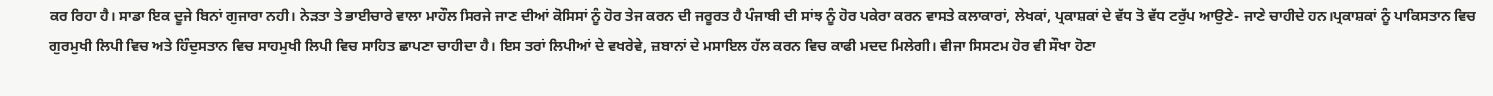ਕਰ ਰਿਹਾ ਹੈ। ਸਾਡਾ ਇਕ ਦੂਜੇ ਬਿਨਾਂ ਗੁਜਾਰਾ ਨਹੀ। ਨੇੜਤਾ ਤੇ ਭਾਈਚਾਰੇ ਵਾਲਾ ਮਾਹੌਲ ਸਿਰਜੇ ਜਾਣ ਦੀਆਂ ਕੋਸਿਸਾਂ ਨੂੰ ਹੋਰ ਤੇਜ ਕਰਨ ਦੀ ਜਰੂਰਤ ਹੈ ਪੰਜਾਬੀ ਦੀ ਸਾਂਝ ਨੂੰ ਹੋਰ ਪਕੇਰਾ ਕਰਨ ਵਾਸਤੇ ਕਲਾਕਾਰਾਂ, ਲੇਖਕਾਂ, ਪ੍ਰਕਾਸ਼ਕਾਂ ਦੇ ਵੱਧ ਤੋ ਵੱਧ ਟਰੁੱਪ ਆਉਣੇ- ਜਾਣੇ ਚਾਹੀਦੇ ਹਨ।ਪ੍ਰਕਾਸ਼ਕਾਂ ਨੂੰ ਪਾਕਿਸਤਾਨ ਵਿਚ ਗੁਰਮੁਖੀ ਲਿਪੀ ਵਿਚ ਅਤੇ ਹਿੰਦੁਸਤਾਨ ਵਿਚ ਸਾਹਮੁਖੀ ਲਿਪੀ ਵਿਚ ਸਾਹਿਤ ਛਾਪਣਾ ਚਾਹੀਦਾ ਹੈ। ਇਸ ਤਰਾਂ ਲਿਪੀਆਂ ਦੇ ਵਖਰੇਵੇ, ਜ਼ਬਾਨਾਂ ਦੇ ਮਸਾਇਲ ਹੱਲ ਕਰਨ ਵਿਚ ਕਾਫੀ ਮਦਦ ਮਿਲੇਗੀ। ਵੀਜਾ ਸਿਸਟਮ ਹੋਰ ਵੀ ਸੌਖਾ ਹੋਣਾ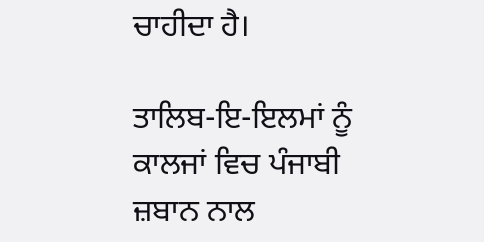ਚਾਹੀਦਾ ਹੈ।

ਤਾਲਿਬ-ਇ-ਇਲਮਾਂ ਨੂੰ ਕਾਲਜਾਂ ਵਿਚ ਪੰਜਾਬੀ ਜ਼ਬਾਨ ਨਾਲ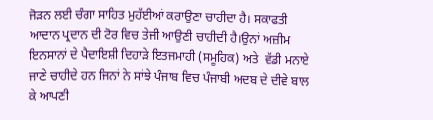ਜੋੜਨ ਲਈ ਚੰਗਾ ਸਾਹਿਤ ਮੁਹੱਈਆਂ ਕਰਾਉਣਾ ਚਾਹੀਦਾ ਹੈ। ਸਕਾਫਤੀ ਆਦਾਨ ਪ੍ਰਦਾਨ ਦੀ ਟੋਰ ਵਿਚ ਤੇਜੀ ਆਉਣੀ ਚਾਹੀਦੀ ਹੈ।ਉਨਾਂ ਅਜ਼ੀਮ ਇਨਸਾਨਾਂ ਦੇ ਪੈਦਾਇਸ਼ੀ ਦਿਹਾੜੇ ਇਤਜਮਾਹੀ (ਸਮੂਹਿਕ) ਅਤੇ  ਵੱਡੀ ਮਨਾਏ ਜਾਣੇ ਚਾਹੀਦੇ ਹਨ ਜਿਨਾਂ ਨੇ ਸਾਂਝੇ ਪੰਜਾਬ ਵਿਚ ਪੰਜਾਬੀ ਅਦਬ ਦੇ ਦੀਵੇ ਬਾਲ ਕੇ ਆਪਣੀ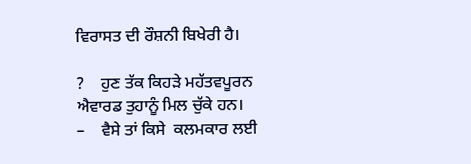ਵਿਰਾਸਤ ਦੀ ਰੌਸ਼ਨੀ ਬਿਖੇਰੀ ਹੈ।

?    ਹੁਣ ਤੱਕ ਕਿਹੜੇ ਮਹੱਤਵਪੂਰਨ ਐਵਾਰਡ ਤੁਹਾਨੂੰ ਮਿਲ ਚੁੱਕੇ ਹਨ।
–    ਵੈਸੇ ਤਾਂ ਕਿਸੇ  ਕਲਮਕਾਰ ਲਈ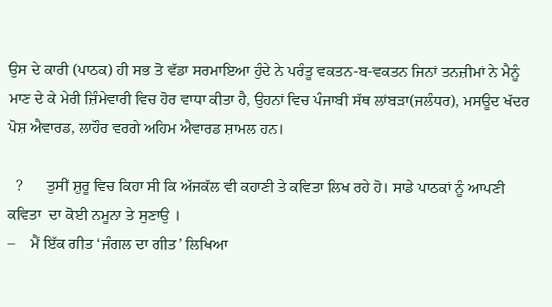ਉਸ ਦੇ ਕਾਰੀ (ਪਾਠਕ) ਹੀ ਸਭ ਤੋ ਵੱਡਾ ਸਰਮਾਇਆ ਹੁੰਦੇ ਨੇ ਪਰੰਤੂ ਵਕਤਨ-ਬ-ਵਕਤਨ ਜਿਨਾਂ ਤਨਜ਼ੀਮਾਂ ਨੇ ਮੈਨੂੰ ਮਾਣ ਦੇ ਕੇ ਮੇਰੀ ਜ਼ਿੰਮੇਵਾਰੀ ਵਿਚ ਹੋਰ ਵਾਧਾ ਕੀਤਾ ਹੈ, ਉਹਨਾਂ ਵਿਚ ਪੰਜਾਬੀ ਸੱਥ ਲਾਂਬੜਾ(ਜਲੰਧਰ), ਮਸਊਦ ਖੱਦਰ ਪੋਸ਼ ਐਵਾਰਡ, ਲਾਹੌਰ ਵਰਗੇ ਅਹਿਮ ਐਵਾਰਡ ਸ਼ਾਮਲ ਹਨ।

  ?      ਤੁਸੀਂ ਸ਼ੁਰੂ ਵਿਚ ਕਿਹਾ ਸੀ ਕਿ ਅੱਜਕੱਲ ਵੀ ਕਹਾਣੀ ਤੇ ਕਵਿਤਾ ਲਿਖ ਰਹੇ ਹੋ। ਸਾਡੇ ਪਾਠਕਾਂ ਨੂੰ ਆਪਣੀ ਕਵਿਤਾ  ਦਾ ਕੋਈ ਨਮੂਨਾ ਤੇ ਸੁਣਾਉ ।
–    ਮੈਂ ਇੱਕ ਗੀਤ ‘ਜੰਗਲ ਦਾ ਗੀਤ’ ਲਿਖਿਆ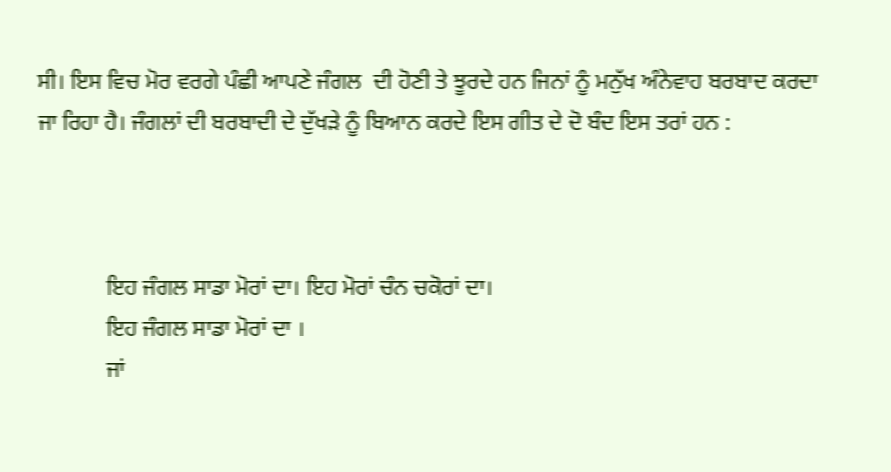ਸੀ। ਇਸ ਵਿਚ ਮੋਰ ਵਰਗੇ ਪੰਛੀ ਆਪਣੇ ਜੰਗਲ  ਦੀ ਹੋਣੀ ਤੇ ਝੂਰਦੇ ਹਨ ਜਿਨਾਂ ਨੂੰ ਮਨੁੱਖ ਅੰਨੇਵਾਹ ਬਰਬਾਦ ਕਰਦਾ ਜਾ ਰਿਹਾ ਹੈ। ਜੰਗਲਾਂ ਦੀ ਬਰਬਾਦੀ ਦੇ ਦੁੱਖੜੇ ਨੂੰ ਬਿਆਨ ਕਰਦੇ ਇਸ ਗੀਤ ਦੇ ਦੋ ਬੰਦ ਇਸ ਤਰਾਂ ਹਨ :



            ਇਹ ਜੰਗਲ ਸਾਡਾ ਮੋਰਾਂ ਦਾ। ਇਹ ਮੋਰਾਂ ਚੰਨ ਚਕੋਰਾਂ ਦਾ।
            ਇਹ ਜੰਗਲ ਸਾਡਾ ਮੋਰਾਂ ਦਾ ।
            ਜਾਂ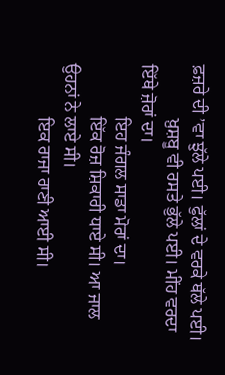ਫ਼ਜ਼ਰੇ ਦੀ ’ਵਾ ਝੁੱਲੇ ਪਈ। ਫੁੱਲਾਂ ਦੇ ਵਰਕੇ ਥੱਲੇ ਪਈ।
            ਖ਼ੁਸ਼ਬੂ ਵੀ ਰਸਤੇ ਭੁੱਲੇ ਪਈ। ਮੀਂਹ ਵਰਦਾ ਇੱਥੇ ਜ਼ੋਰਾਂ ਦਾ।
            ਇਹ ਜੰਗਲ ਸਾਡਾ ਮੋਰਾਂ ਦਾ।
            ਇੱਕ ਰੋਜ਼ ਸ਼ਿਕਾਰੀ ਧਾਏ ਸੀ। ਆ ਜਾਲ ਉਹਨਾਂ ਨੇ ਲਾਏ ਸੀ।
            ਇਕ ਰਾਜਾ ਰਾਣੀ ਆਈ ਸੀ।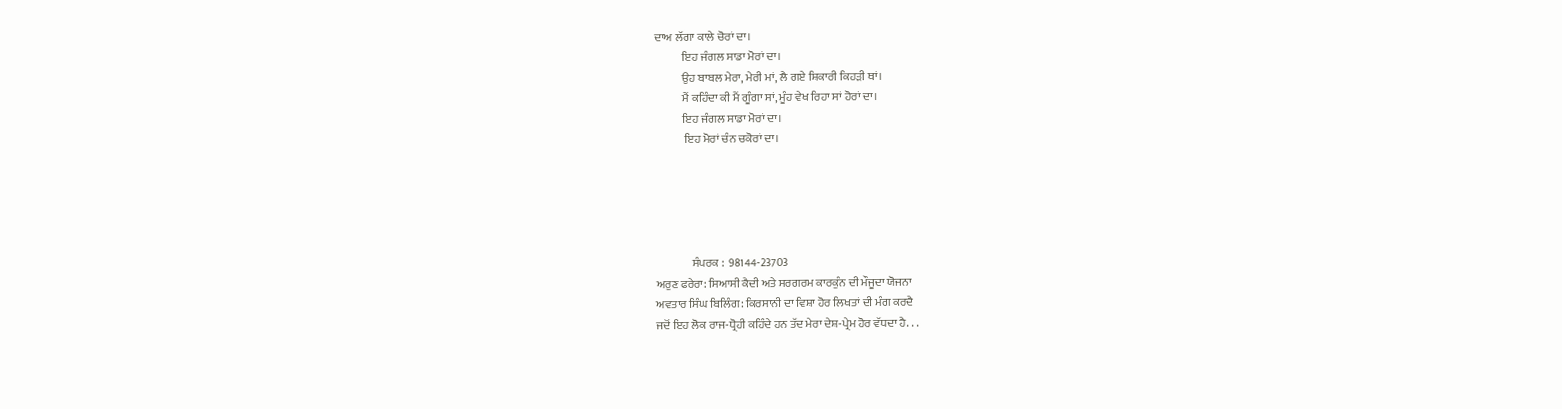ਦਾਅ ਲੱਗਾ ਕਾਲੇ ਚੋਰਾਂ ਦਾ।
            ਇਹ ਜੰਗਲ ਸਾਡਾ ਮੋਰਾਂ ਦਾ।
            ਉਹ ਬਾਬਲ ਮੇਰਾ, ਮੇਰੀ ਮਾਂ, ਲੈ ਗਏ ਸ਼ਿਕਾਰੀ ਕਿਹੜੀ ਥਾਂ।
            ਮੈਂ ਕਹਿੰਦਾ ਕੀ ਮੈਂ ਗੂੰਗਾ ਸਾਂ, ਮੂੰਹ ਵੇਖ ਰਿਹਾ ਸਾਂ ਹੋਰਾਂ ਦਾ।
            ਇਹ ਜੰਗਲ ਸਾਡਾ ਮੋਰਾਂ ਦਾ।
             ਇਹ ਮੋਰਾਂ ਚੰਨ ਚਕੋਰਾਂ ਦਾ।





                ਸੰਪਰਕ :  98144-23703
ਅਰੁਣ ਫਰੇਰਾ: ਸਿਆਸੀ ਕੈਦੀ ਅਤੇ ਸਰਗਰਮ ਕਾਰਕੁੰਨ ਦੀ ਮੌਜੂਦਾ ਯੋਜਨਾ
ਅਵਤਾਰ ਸਿੰਘ ਬਿਲਿੰਗ: ਕਿਰਸਾਨੀ ਦਾ ਵਿਸ਼ਾ ਹੋਰ ਲਿਖਤਾਂ ਦੀ ਮੰਗ ਕਰਦੈ
ਜਦੋਂ ਇਹ ਲੋਕ ਰਾਜ-ਧ੍ਰੋਹੀ ਕਹਿੰਦੇ ਹਨ ਤੱਦ ਮੇਰਾ ਦੇਸ਼-ਪ੍ਰੇਮ ਹੋਰ ਵੱਧਦਾ ਹੈ. . .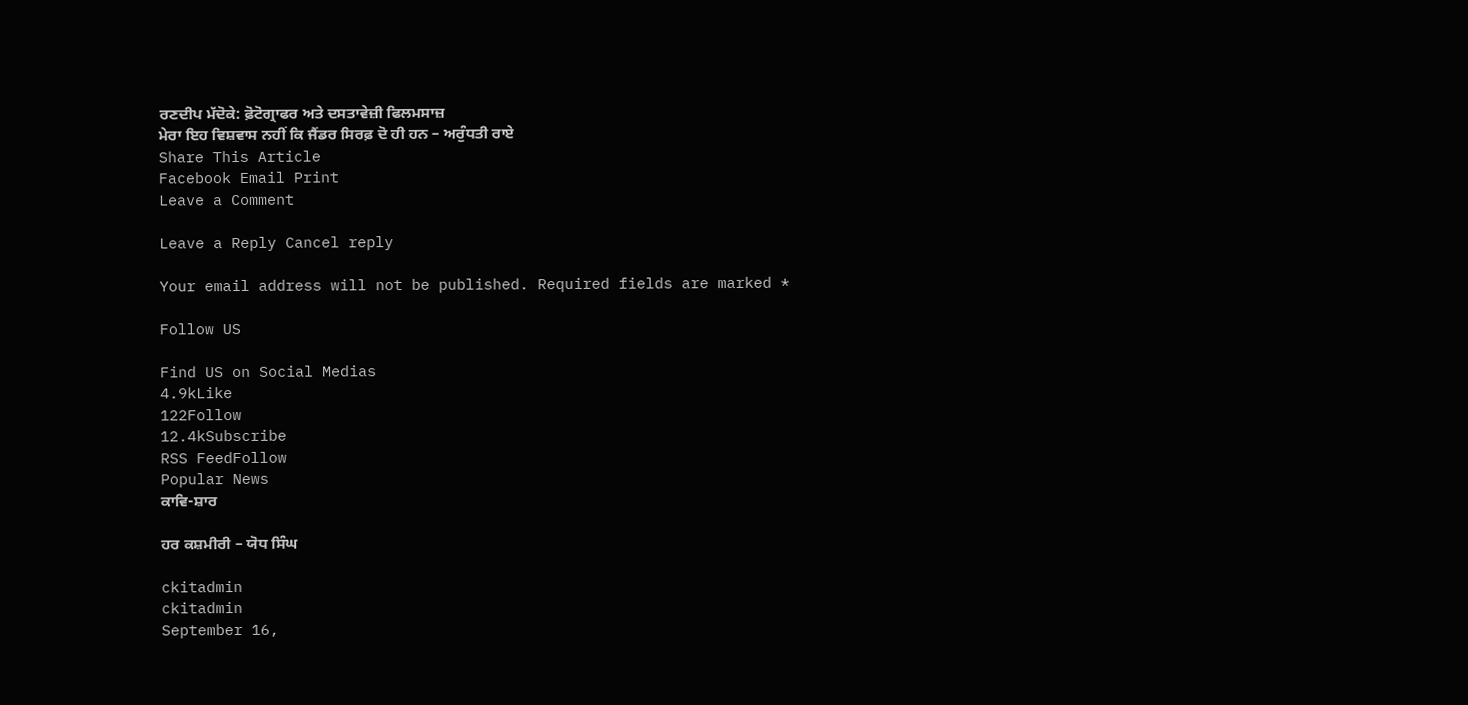ਰਣਦੀਪ ਮੱਦੋਕੇ: ਫ਼ੋਟੋਗ੍ਰਾਫਰ ਅਤੇ ਦਸਤਾਵੇਜ਼ੀ ਫਿਲਮਸਾਜ਼
ਮੇਰਾ ਇਹ ਵਿਸ਼ਵਾਸ ਨਹੀਂ ਕਿ ਜੈਂਡਰ ਸਿਰਫ਼ ਦੋ ਹੀ ਹਨ – ਅਰੁੰਧਤੀ ਰਾਏ
Share This Article
Facebook Email Print
Leave a Comment

Leave a Reply Cancel reply

Your email address will not be published. Required fields are marked *

Follow US

Find US on Social Medias
4.9kLike
122Follow
12.4kSubscribe
RSS FeedFollow
Popular News
ਕਾਵਿ-ਸ਼ਾਰ

ਹਰ ਕਸ਼ਮੀਰੀ – ਯੋਧ ਸਿੰਘ

ckitadmin
ckitadmin
September 16,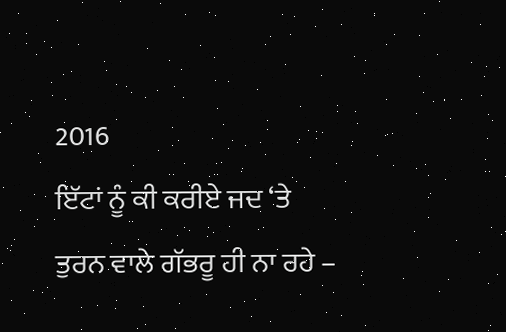2016
ਇੱਟਾਂ ਨੂੰ ਕੀ ਕਰੀਏ ਜਦ ‘ਤੇ ਤੁਰਨ ਵਾਲੇ ਗੱਭਰੂ ਹੀ ਨਾ ਰਹੇ –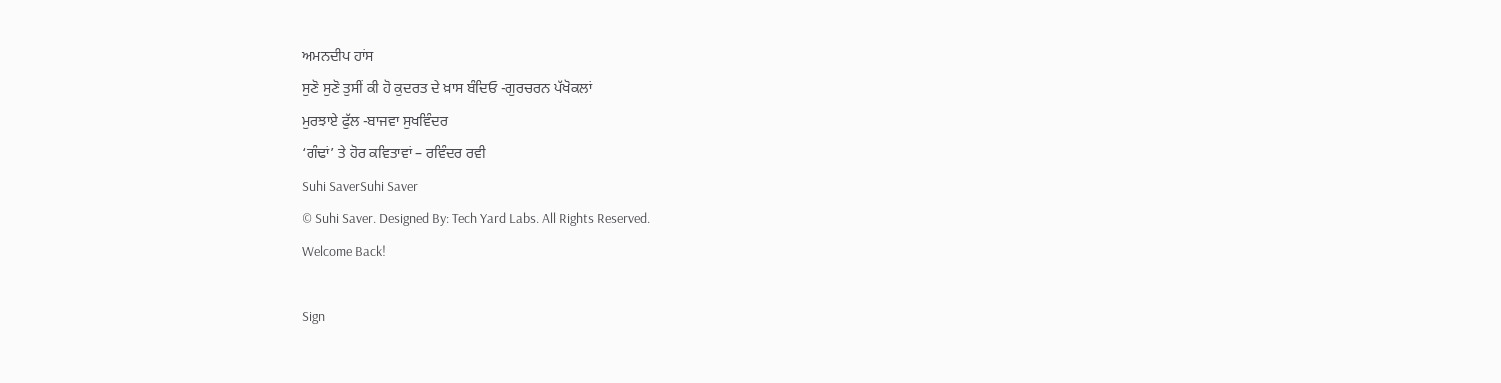ਅਮਨਦੀਪ ਹਾਂਸ
ਸੁਣੋ ਸੁਣੋ ਤੁਸੀਂ ਕੀ ਹੋ ਕੁਦਰਤ ਦੇ ਖ਼ਾਸ ਬੰਦਿਓ -ਗੁਰਚਰਨ ਪੱਖੋਕਲਾਂ
ਮੁਰਝਾਏ ਫੁੱਲ -ਬਾਜਵਾ ਸੁਖਵਿੰਦਰ
‘ਗੰਢਾਂ’ ਤੇ ਹੋਰ ਕਵਿਤਾਵਾਂ – ਰਵਿੰਦਰ ਰਵੀ
Suhi SaverSuhi Saver
© Suhi Saver. Designed By: Tech Yard Labs. All Rights Reserved.
Welcome Back!

Sign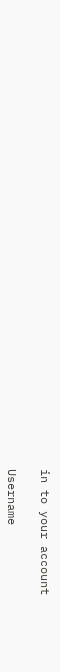in to your account

Username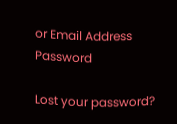or Email Address
Password

Lost your password?